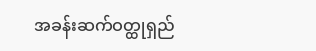အခန်းဆက်ဝတ္ထုရှည်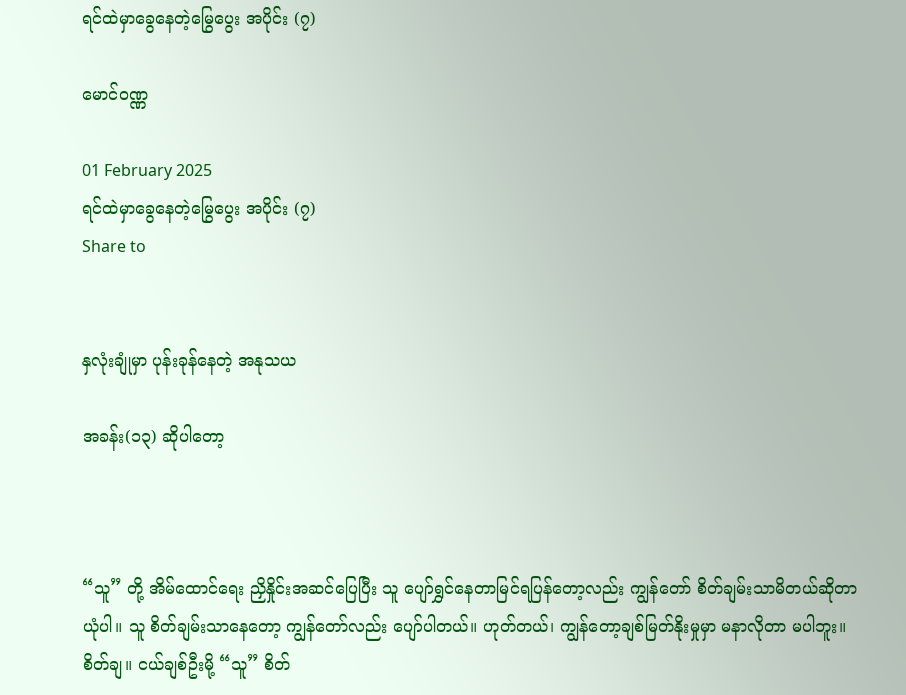ရင်ထဲမှာခွေနေတဲ့မြွေပွေး အပိုင်း (၇)

မောင်ဝဏ္ဏ

01 February 2025
ရင်ထဲမှာခွေနေတဲ့မြွေပွေး အပိုင်း (၇)
Share to


နှလုံးချုံမှာ ပုန်းခုန်နေတဲ့ အနုသယ

အခန်း(၁၃) ဆိုပါတော့



“သူ” တို့ အိမ်ထောင်ရေး ညှိနှိုင်းအဆင်ပြေပြီး သူ ပျော်ရွှင်နေတာမြင်ရပြန်တော့လည်း ကျွန်တော် စိတ်ချမ်းသာမိတယ်ဆိုတာ ယုံပါ။ သူ စိတ်ချမ်းသာနေတော့ ကျွန်တော်လည်း ပျော်ပါတယ်။ ဟုတ်တယ်၊ ကျွန်တော့ချစ်မြတ်နိုးမှုမှာ မနာလိုတာ မပါဘူး။ စိတ်ချ။ ငယ်ချစ်ဦးမို့ “သူ” စိတ်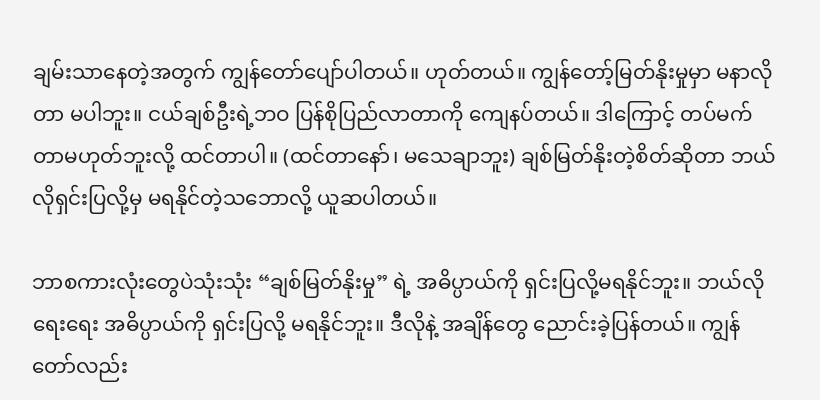ချမ်းသာနေတဲ့အတွက် ကျွန်တော်ပျော်ပါတယ်။ ဟုတ်တယ်။ ကျွန်တော့်မြတ်နိုးမှုမှာ မနာလိုတာ မပါဘူး။ ငယ်ချစ်ဦးရဲ့ဘဝ ပြန်စိုပြည်လာတာကို ကျေနပ်တယ်။ ဒါကြောင့် တပ်မက်တာမဟုတ်ဘူးလို့ ထင်တာပါ။ (ထင်တာနော်၊ မသေချာဘူး) ချစ်မြတ်နိုးတဲ့စိတ်ဆိုတာ ဘယ်လိုရှင်းပြလို့မှ မရနိုင်တဲ့သဘောလို့ ယူဆပါတယ်။

ဘာစကားလုံးတွေပဲသုံးသုံး “ချစ်မြတ်နိုးမှု” ရဲ့ အဓိပ္ပာယ်ကို ရှင်းပြလို့မရနိုင်ဘူး။ ဘယ်လို ရေးရေး အဓိပ္ပာယ်ကို ရှင်းပြလို့ မရနိုင်ဘူး။ ဒီလိုနဲ့ အချိန်တွေ ညောင်းခဲ့ပြန်တယ်။ ကျွန်တော်လည်း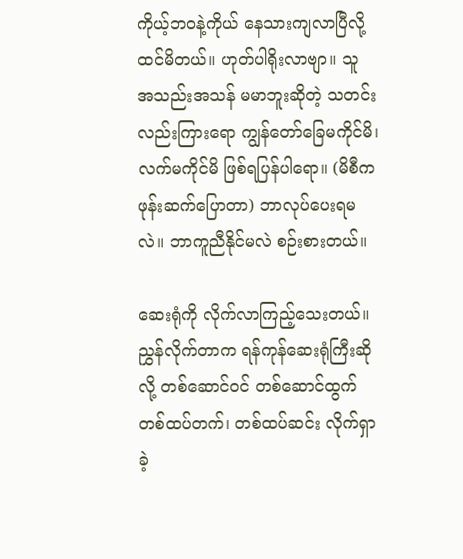ကိုယ့်ဘဝနဲ့ကိုယ် နေသားကျလာပြီလို့ ထင်မိတယ်။ ဟုတ်ပါရိုးလာဗျာ။ သူ အသည်းအသန် မမာဘူးဆိုတဲ့ သတင်းလည်းကြားရော ကျွန်တော်ခြေမကိုင်မိ၊ လက်မကိုင်မိ ဖြစ်ရပြန်ပါရော။ (မိစီက ဖုန်းဆက်ပြောတာ) ဘာလုပ်ပေးရမလဲ။ ဘာကူညီနိုင်မလဲ စဉ်းစားတယ်။

ဆေးရုံကို လိုက်လာကြည့်သေးတယ်။ ညွှန်လိုက်တာက ရန်ကုန်ဆေးရုံကြီးဆိုလို့ တစ်ဆောင်ဝင် တစ်ဆောင်ထွက် တစ်ထပ်တက်၊ တစ်ထပ်ဆင်း လိုက်ရှာခဲ့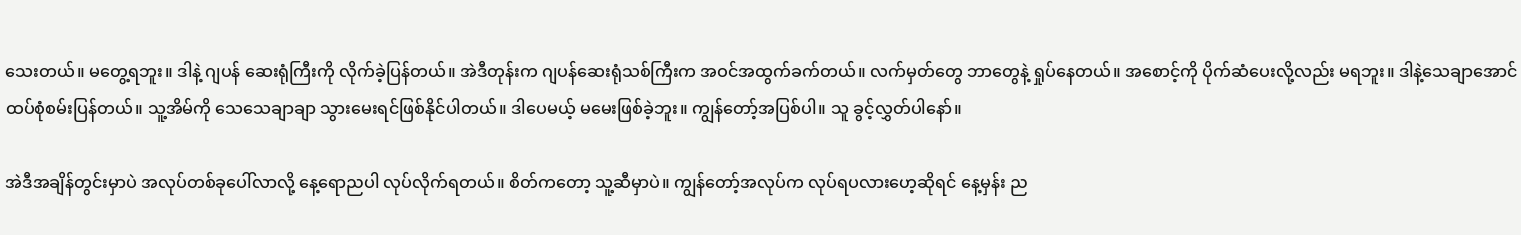သေးတယ်။ မတွေ့ရဘူး။ ဒါနဲ့ ဂျပန် ဆေးရုံကြီးကို လိုက်ခဲ့ပြန်တယ်။ အဲဒီတုန်းက ဂျပန်ဆေးရုံသစ်ကြီးက အဝင်အထွက်ခက်တယ်။ လက်မှတ်တွေ ဘာတွေနဲ့ ရှုပ်နေတယ်။ အစောင့်ကို ပိုက်ဆံပေးလို့လည်း မရဘူး။ ဒါနဲ့သေချာအောင် ထပ်စုံစမ်းပြန်တယ်။ သူ့အိမ်ကို သေသေချာချာ သွားမေးရင်ဖြစ်နိုင်ပါတယ်။ ဒါပေမယ့် မမေးဖြစ်ခဲ့ဘူး။ ကျွန်တော့်အပြစ်ပါ။ သူ ခွင့်လွှတ်ပါနော်။

အဲဒီအချိန်တွင်းမှာပဲ အလုပ်တစ်ခုပေါ်လာလို့ နေ့ရောညပါ လုပ်လိုက်ရတယ်။ စိတ်ကတော့ သူ့ဆီမှာပဲ။ ကျွန်တော့်အလုပ်က လုပ်ရပလားဟေ့ဆိုရင် နေ့မှန်း ည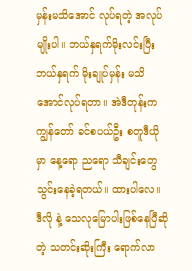မှန်းမသိအောင် လုပ်ရတဲ့ အလုပ်မျိုးပါ။ ဘယ်နှရက်မိုးလင်းပြီး ဘယ်နှရက် မိုးချုပ်မှန်း မသိအောင်လုပ်ရတာ။ အဲဒီတုန်းက ကျွန်တော် ခင်စပယ်ဦး စတူဒီယိုမှာ နေ့ရော ညရော သီချင်းတွေ သွင်းနေခဲ့ရတယ်။ ထားပါလေ။ ဒီလို နဲ့ သေလုမြောပါးဖြစ်နေပြီဆိုတဲ့ သတင်းဆိုးကြီး ရောက်လာ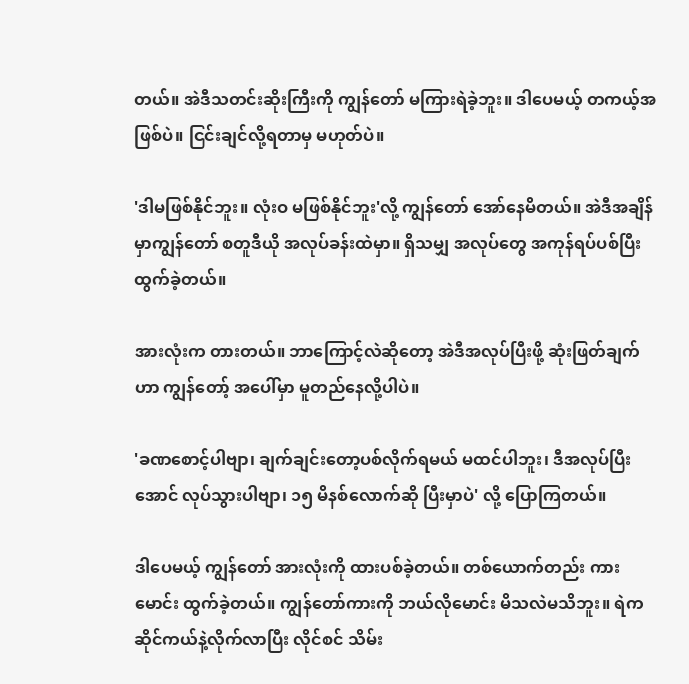တယ်။ အဲဒီသတင်းဆိုးကြီးကို ကျွန်တော် မကြားရဲခဲ့ဘူး။ ဒါပေမယ့် တကယ့်အဖြစ်ပဲ။ ငြင်းချင်လို့ရတာမှ မဟုတ်ပဲ။

'ဒါမဖြစ်နိုင်ဘူး။ လုံးဝ မဖြစ်နိုင်ဘူး'လို့ ကျွန်တော် အော်နေမိတယ်။ အဲဒီအချိန်မှာကျွန်တော် စတူဒီယို အလုပ်ခန်းထဲမှာ။ ရှိသမျှ အလုပ်တွေ အကုန်ရပ်ပစ်ပြီး ထွက်ခဲ့တယ်။

အားလုံးက တားတယ်။ ဘာကြောင့်လဲဆိုတော့ အဲဒီအလုပ်ပြီးဖို့ ဆုံးဖြတ်ချက်ဟာ ကျွန်တော့် အပေါ်မှာ မူတည်နေလို့ပါပဲ။

'ခဏစောင့်ပါဗျာ၊ ချက်ချင်းတော့ပစ်လိုက်ရမယ် မထင်ပါဘူး၊ ဒီအလုပ်ပြီးအောင် လုပ်သွားပါဗျာ၊ ၁၅ မိနစ်လောက်ဆို ပြီးမှာပဲ' လို့ ပြောကြတယ်။

ဒါပေမယ့် ကျွန်တော် အားလုံးကို ထားပစ်ခဲ့တယ်။ တစ်ယောက်တည်း ကားမောင်း ထွက်ခဲ့တယ်။ ကျွန်တော်ကားကို ဘယ်လိုမောင်း မိသလဲမသိဘူး။ ရဲက ဆိုင်ကယ်နဲ့လိုက်လာပြီး လိုင်စင် သိမ်း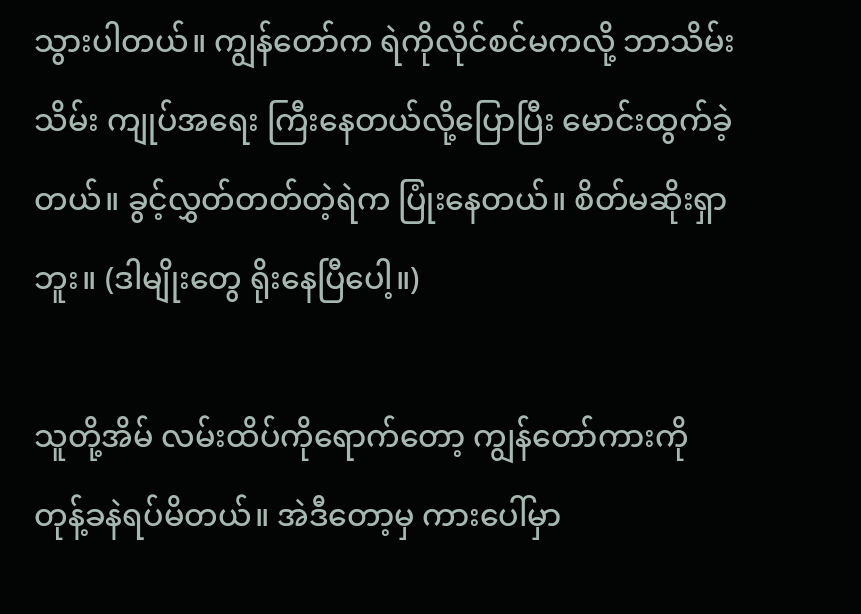သွားပါတယ်။ ကျွန်တော်က ရဲကိုလိုင်စင်မကလို့ ဘာသိမ်းသိမ်း ကျုပ်အရေး ကြီးနေတယ်လို့ပြောပြီး မောင်းထွက်ခဲ့တယ်။ ခွင့်လွှတ်တတ်တဲ့ရဲက ပြုံးနေတယ်။ စိတ်မဆိုးရှာဘူး။ (ဒါမျိုးတွေ ရိုးနေပြီပေါ့။)

သူတို့အိမ် လမ်းထိပ်ကိုရောက်တော့ ကျွန်တော်ကားကို တုန့်ခနဲရပ်မိတယ်။ အဲဒီတော့မှ ကားပေါ်မှာ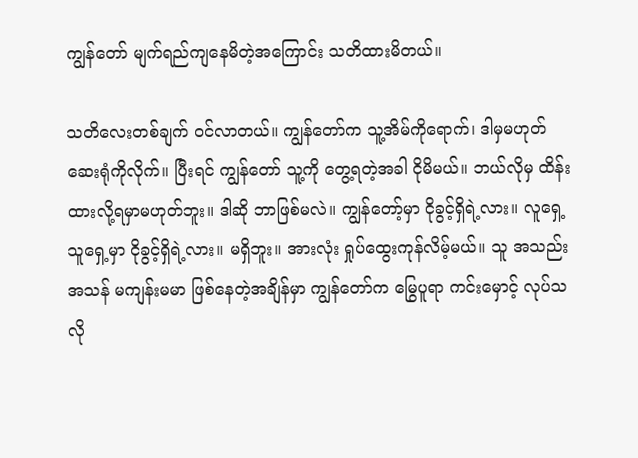ကျွန်တော် မျက်ရည်ကျနေမိတဲ့အကြောင်း သတိထားမိတယ်။

သတိလေးတစ်ချက် ဝင်လာတယ်။ ကျွန်တော်က သူ့အိမ်ကိုရောက်၊ ဒါမှမဟုတ် ဆေးရုံကိုလိုက်။ ပြီးရင် ကျွန်တော် သူ့ကို တွေ့ရတဲ့အခါ ငိုမိမယ်။ ဘယ်လိုမှ ထိန်းထားလို့ရမှာမဟုတ်ဘူး။ ဒါဆို ဘာဖြစ်မလဲ။ ကျွန်တော့်မှာ ငိုခွင့်ရှိရဲ့လား။ လူရှေ့သူရှေ့မှာ ငိုခွင့်ရှိရဲ့လား။ မရှိဘူး။ အားလုံး ရှုပ်ထွေးကုန်လိမ့်မယ်။ သူ အသည်းအသန် မကျန်းမမာ ဖြစ်နေတဲ့အချိန်မှာ ကျွန်တော်က မြွေပူရာ ကင်းမှောင့် လုပ်သလို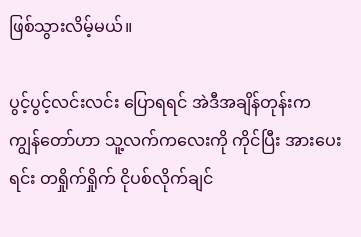ဖြစ်သွားလိမ့်မယ်။

ပွင့်ပွင့်လင်းလင်း ပြောရရင် အဲဒီအချိန်တုန်းက ကျွန်တော်ဟာ သူ့လက်ကလေးကို ကိုင်ပြီး အားပေးရင်း တရှိုက်ရှိုက် ငိုပစ်လိုက်ချင်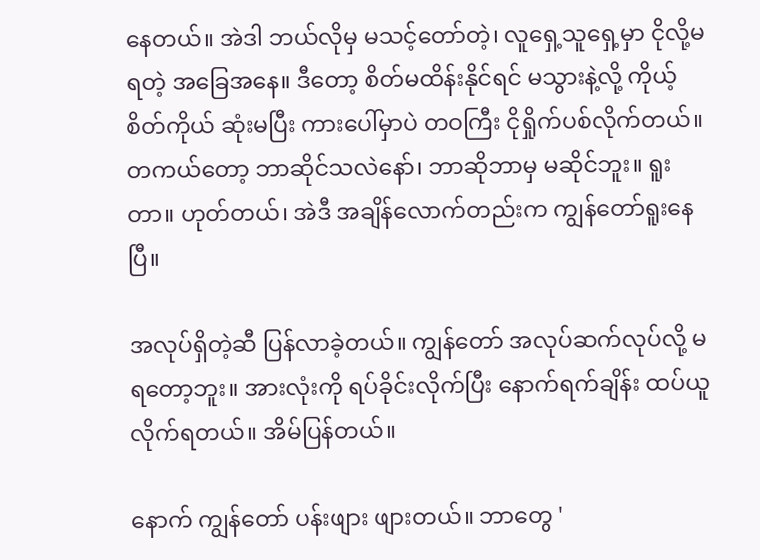နေတယ်။ အဲဒါ ဘယ်လိုမှ မသင့်တော်တဲ့၊ လူရှေ့သူရှေ့မှာ ငိုလို့မရတဲ့ အခြေအနေ။ ဒီတော့ စိတ်မထိန်းနိုင်ရင် မသွားနဲ့လို့ ကိုယ့်စိတ်ကိုယ် ဆုံးမပြီး ကားပေါ်မှာပဲ တဝကြီး ငိုရှိုက်ပစ်လိုက်တယ်။  တကယ်တော့ ဘာဆိုင်သလဲနော်၊ ဘာဆိုဘာမှ မဆိုင်ဘူး။ ရူးတာ။ ဟုတ်တယ်၊ အဲဒီ အချိန်လောက်တည်းက ကျွန်တော်ရူးနေပြီ။

အလုပ်ရှိတဲ့ဆီ ပြန်လာခဲ့တယ်။ ကျွန်တော် အလုပ်ဆက်လုပ်လို့ မရတော့ဘူး။ အားလုံးကို ရပ်ခိုင်းလိုက်ပြီး နောက်ရက်ချိန်း ထပ်ယူလိုက်ရတယ်။ အိမ်ပြန်တယ်။

နောက် ကျွန်တော် ပန်းဖျား ဖျားတယ်။ ဘာတွေ '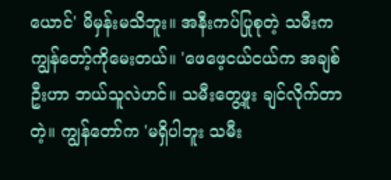ယောင်' မိမှန်းမသိဘူး။ အနီးကပ်ပြုစုတဲ့ သမီးက ကျွန်တော့်ကိုမေးတယ်။ 'ဖေဖေ့ငယ်ငယ်က အချစ်ဦးဟာ ဘယ်သူလဲဟင်။ သမီးတွေ့ဖူး ချင်လိုက်တာတဲ့။ ကျွန်တော်က 'မရှိပါဘူး သမီး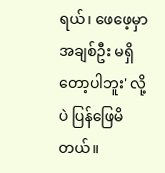ရယ်၊ ဖေဖေ့မှာ အချစ်ဦး မရှိတော့ပါဘူး' လို့ပဲ ပြန်ဖြေမိတယ်။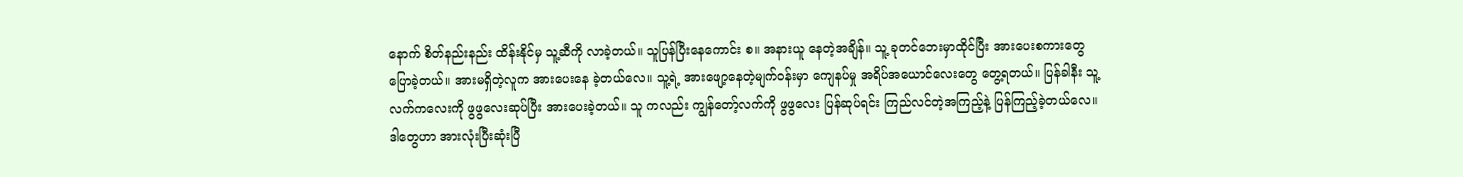နောက် စိတ်နည်းနည်း ထိန်းနိုင်မှ သူ့ဆီကို လာခဲ့တယ်။ သူပြန်ပြီးနေကောင်း စ။ အနားယူ နေတဲ့အချိန်။ သူ့ ခုတင်ဘေးမှာထိုင်ပြီး အားပေးစကားတွေ ပြောခဲ့တယ်။ အားမရှိတဲ့လူက အားပေးနေ ခဲ့တယ်လေ။ သူ့ရဲ့ အားဖျော့နေတဲ့မျက်ဝန်းမှာ ကျေနပ်မှု အရိပ်အယောင်လေးတွေ တွေ့ရတယ်။ ပြန်ခါနီး သူ့လက်ကလေးကို ဖွဖွလေးဆုပ်ပြီး အားပေးခဲ့တယ်။ သူ ကလည်း ကျွန်တော့်လက်ကို ဖွဖွလေး ပြန်ဆုပ်ရင်း ကြည်လင်တဲ့အကြည့်နဲ့ ပြန်ကြည့်ခဲ့တယ်လေ။ ဒါတွေဟာ အားလုံးပြီးဆုံးပြီ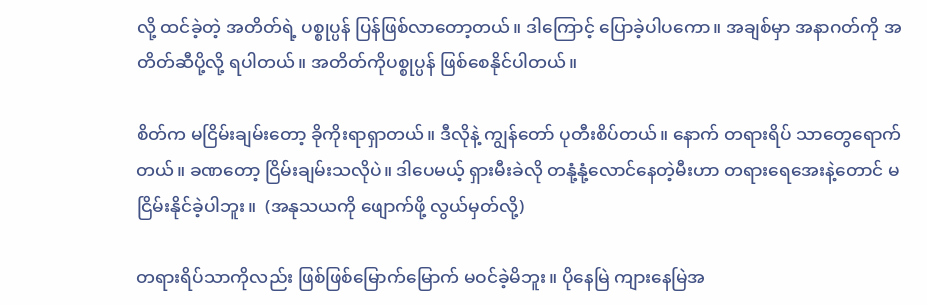လို့ ထင်ခဲ့တဲ့ အတိတ်ရဲ့ ပစ္စုပ္ပန် ပြန်ဖြစ်လာတော့တယ်။ ဒါကြောင့် ပြောခဲ့ပါပကော။ အချစ်မှာ အနာဂတ်ကို အတိတ်ဆီပို့လို့ ရပါတယ်။ အတိတ်ကိုပစ္စုပ္ပန် ဖြစ်စေနိုင်ပါတယ်။

စိတ်က မငြိမ်းချမ်းတော့ ခိုကိုးရာရှာတယ်။ ဒီလိုနဲ့ ကျွန်တော် ပုတီးစိပ်တယ်။ နောက် တရားရိပ် သာတွေရောက်တယ်။ ခဏတော့ ငြိမ်းချမ်းသလိုပဲ။ ဒါပေမယ့် ရှားမီးခဲလို တနုံ့နုံ့လောင်နေတဲ့မီးဟာ တရားရေအေးနဲ့တောင် မငြိမ်းနိုင်ခဲ့ပါဘူး။  (အနုသယကို ဖျောက်ဖို့ လွယ်မှတ်လို့)

တရားရိပ်သာကိုလည်း ဖြစ်ဖြစ်မြောက်မြောက် မဝင်ခဲ့မိဘူး။ ပိုနေမြဲ ကျားနေမြဲအ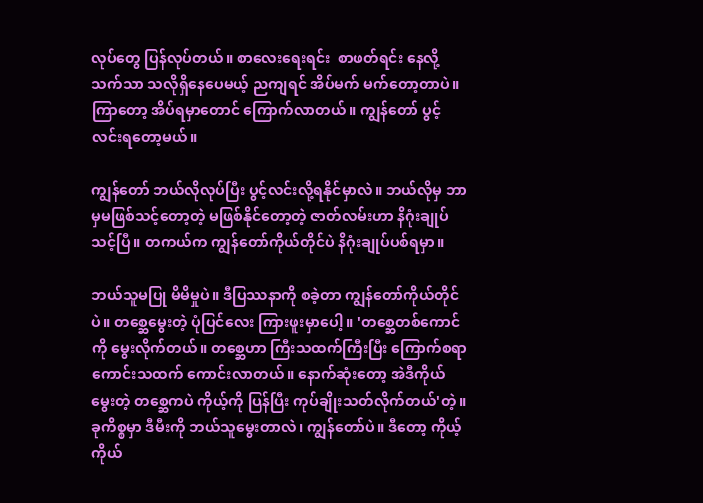လုပ်တွေ ပြန်လုပ်တယ်။ စာလေးရေးရင်း  စာဖတ်ရင်း နေလို့သက်သာ သလိုရှိနေပေမယ့် ညကျရင် အိပ်မက် မက်တော့တာပဲ။ ကြာတော့ အိပ်ရမှာတောင် ကြောက်လာတယ်။ ကျွန်တော် ပွင့်လင်းရတော့မယ်။

ကျွန်တော် ဘယ်လိုလုပ်ပြီး ပွင့်လင်းလို့ရနိုင်မှာလဲ။ ဘယ်လိုမှ ဘာမှမဖြစ်သင့်တော့တဲ့ မဖြစ်နိုင်တော့တဲ့ ဇာတ်လမ်းဟာ နိဂုံးချုပ်သင့်ပြီ။ တကယ်က ကျွန်တော်ကိုယ်တိုင်ပဲ နိဂုံးချုပ်ပစ်ရမှာ။

ဘယ်သူမပြု မိမိမှုပဲ။ ဒီပြဿနာကို စခဲ့တာ ကျွန်တော်ကိုယ်တိုင်ပဲ။ တစ္ဆေမွေးတဲ့ ပုံပြင်လေး ကြားဖူးမှာပေါ့။ 'တစ္ဆေတစ်ကောင်ကို မွေးလိုက်တယ်။ တစ္ဆေဟာ ကြီးသထက်ကြီးပြီး ကြောက်စရာ ကောင်းသထက် ကောင်းလာတယ်။ နောက်ဆုံးတော့ အဲဒီကိုယ်မွေးတဲ့ တစ္ဆေကပဲ ကိုယ့်ကို ပြန်ပြီး ကုပ်ချိုးသတ်လိုက်တယ်'တဲ့။ ခုကိစ္စမှာ ဒီမီးကို ဘယ်သူမွေးတာလဲ၊ ကျွန်တော်ပဲ။ ဒီတော့ ကိုယ့်ကိုယ်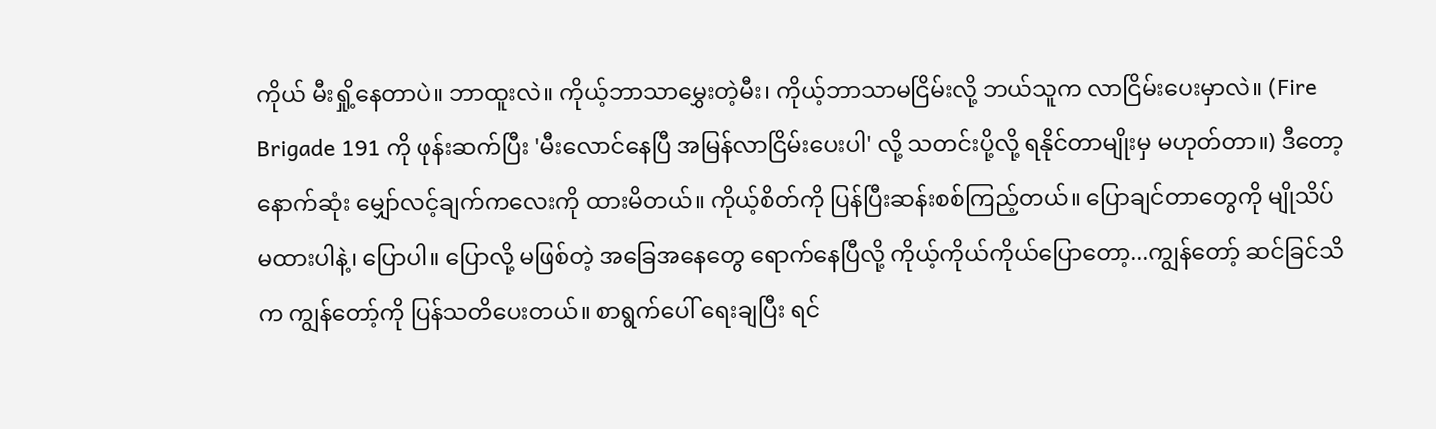ကိုယ် မီးရှို့နေတာပဲ။ ဘာထူးလဲ။ ကိုယ့်ဘာသာမွှေးတဲ့မီး၊ ကိုယ့်ဘာသာမငြိမ်းလို့ ဘယ်သူက လာငြိမ်းပေးမှာလဲ။ (Fire Brigade 191 ကို ဖုန်းဆက်ပြီး 'မီးလောင်နေပြီ အမြန်လာငြိမ်းပေးပါ' လို့ သတင်းပို့လို့ ရနိုင်တာမျိုးမှ မဟုတ်တာ။) ဒီတော့ နောက်ဆုံး မျှော်လင့်ချက်ကလေးကို ထားမိတယ်။ ကိုယ့်စိတ်ကို ပြန်ပြီးဆန်းစစ်ကြည့်တယ်။ ပြောချင်တာတွေကို မျိုသိပ်မထားပါနဲ့၊ ပြောပါ။ ပြောလို့ မဖြစ်တဲ့ အခြေအနေတွေ ရောက်နေပြီလို့ ကိုယ့်ကိုယ်ကိုယ်ပြောတော့...ကျွန်တော့် ဆင်ခြင်သိက ကျွန်တော့်ကို ပြန်သတိပေးတယ်။ စာရွက်ပေါ် ရေးချပြီး ရင်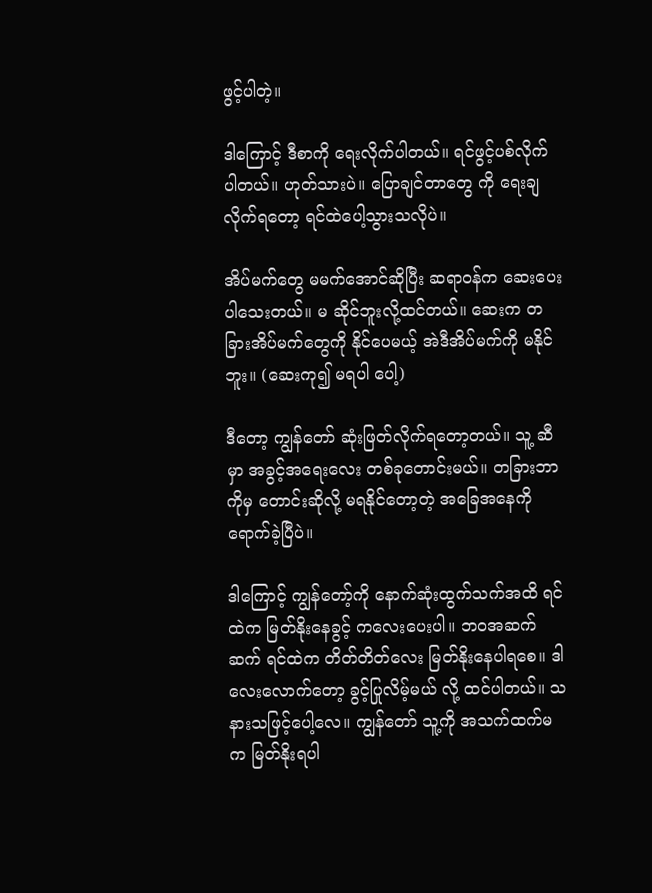ဖွင့်ပါတဲ့။

ဒါကြောင့် ဒီစာကို ရေးလိုက်ပါတယ်။ ရင်ဖွင့်ပစ်လိုက်ပါတယ်။ ဟုတ်သားပဲ။ ပြောချင်တာတွေ ကို ရေးချလိုက်ရတော့ ရင်ထဲပေါ့သွားသလိုပဲ။

အိပ်မက်တွေ မမက်အောင်ဆိုပြီး ဆရာဝန်က ဆေးပေးပါသေးတယ်။ မ ဆိုင်ဘူးလို့ထင်တယ်။ ဆေးက တခြားအိပ်မက်တွေကို နိုင်ပေမယ့် အဲဒီအိပ်မက်ကို မနိုင်ဘူး။ (ဆေးကု၍ မရပါ ပေါ့)

ဒီတော့ ကျွန်တော် ဆုံးဖြတ်လိုက်ရတော့တယ်။ သူ့ ဆီမှာ အခွင့်အရေးလေး တစ်ခုတောင်းမယ်။ တခြားဘာကိုမှ တောင်းဆိုလို့ မရနိုင်တော့တဲ့ အခြေအနေကို ရောက်ခဲ့ပြီပဲ။

ဒါကြောင့် ကျွန်တော့်ကို နောက်ဆုံးထွက်သက်အထိ ရင်ထဲက မြတ်နိုးနေခွင့် ကလေးပေးပါ။ ဘဝအဆက်ဆက် ရင်ထဲက တိတ်တိတ်လေး မြတ်နိုးနေပါရစေ။ ဒါလေးလောက်တော့ ခွင့်ပြုလိမ့်မယ် လို့ ထင်ပါတယ်။ သနားသဖြင့်ပေါ့လေ။ ကျွန်တော် သူ့ကို အသက်ထက်မက မြတ်နိုးရပါ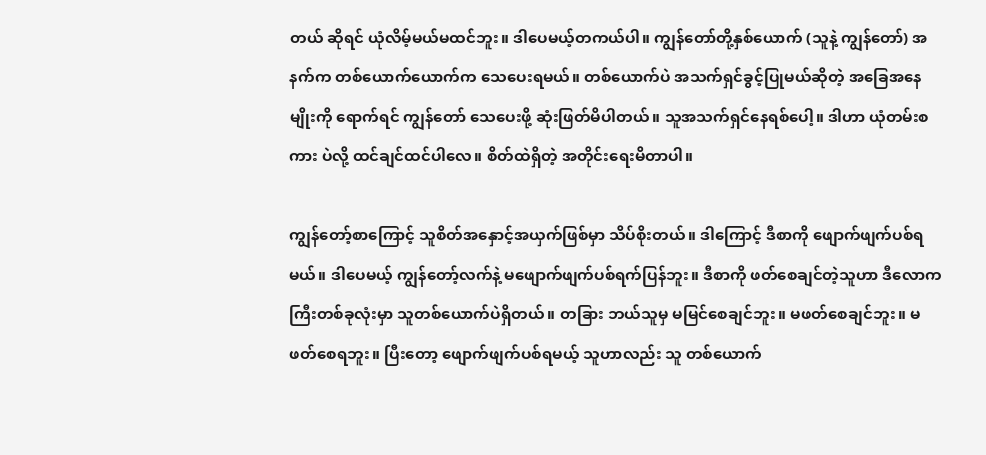တယ် ဆိုရင် ယုံလိမ့်မယ်မထင်ဘူး။ ဒါပေမယ့်တကယ်ပါ။ ကျွန်တော်တို့နှစ်ယောက် (သူနဲ့ ကျွန်တော်) အနက်က တစ်ယောက်ယောက်က သေပေးရမယ်။ တစ်ယောက်ပဲ အသက်ရှင်ခွင့်ပြုမယ်ဆိုတဲ့ အခြေအနေမျိုးကို ရောက်ရင် ကျွန်တော် သေပေးဖို့ ဆုံးဖြတ်မိပါတယ်။ သူအသက်ရှင်နေရစ်ပေါ့။ ဒါဟာ ယုံတမ်းစကား ပဲလို့ ထင်ချင်ထင်ပါလေ။ စိတ်ထဲရှိတဲ့ အတိုင်းရေးမိတာပါ။

ကျွန်တော့်စာကြောင့် သူစိတ်အနှောင့်အယှက်ဖြစ်မှာ သိပ်စိုးတယ်။ ဒါကြောင့် ဒီစာကို ဖျောက်ဖျက်ပစ်ရမယ်။ ဒါပေမယ့် ကျွန်တော့်လက်နဲ့ မဖျောက်ဖျက်ပစ်ရက်ပြန်ဘူး။ ဒီစာကို ဖတ်စေချင်တဲ့သူဟာ ဒီလောကကြီးတစ်ခုလုံးမှာ သူတစ်ယောက်ပဲရှိတယ်။ တခြား ဘယ်သူမှ မမြင်စေချင်ဘူး။ မဖတ်စေချင်ဘူး။ မဖတ်စေရဘူး။ ပြီးတော့ ဖျောက်ဖျက်ပစ်ရမယ့် သူဟာလည်း သူ တစ်ယောက်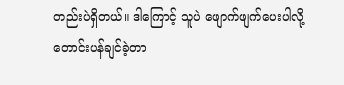တည်းပဲရှိတယ်။ ဒါကြောင့် သူပဲ ဖျောက်ဖျက်ပေးပါလို့ တောင်းပန်ချင်ခဲ့တာ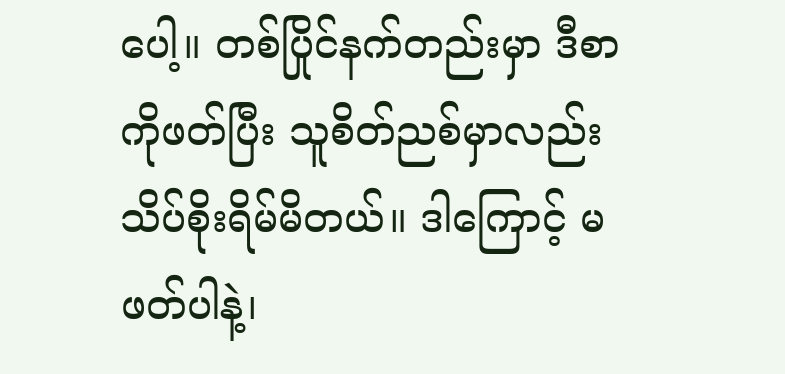ပေါ့။ တစ်ပြိုင်နက်တည်းမှာ ဒီစာကိုဖတ်ပြီး သူစိတ်ညစ်မှာလည်း သိပ်စိုးရိမ်မိတယ်။ ဒါကြောင့် မဖတ်ပါနဲ့၊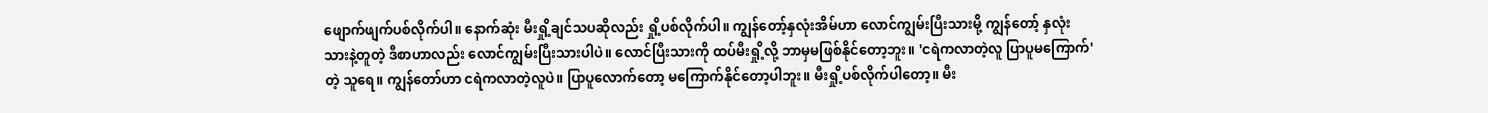ဖျောက်ဖျက်ပစ်လိုက်ပါ။ နောက်ဆုံး မီးရှို့ချင်သပဆိုလည်း ရှို့ပစ်လိုက်ပါ။ ကျွန်တော့်နှလုံးအိမ်ဟာ လောင်ကျွမ်းပြီးသားမို့ ကျွန်တော့် နှလုံးသားနဲ့တူတဲ့ ဒီစာဟာလည်း လောင်ကျွမ်းပြီးသားပါပဲ။ လောင်ပြီးသားကို ထပ်မီးရှို့လို့ ဘာမှမဖြစ်နိုင်တော့ဘူး။ 'ငရဲကလာတဲ့လူ ပြာပူမကြောက်' တဲ့ သူရေ။ ကျွန်တော်ဟာ ငရဲကလာတဲ့လူပဲ။ ပြာပူလောက်တော့ မကြောက်နိုင်တော့ပါဘူး။ မီးရှို့ပစ်လိုက်ပါတော့။ မီး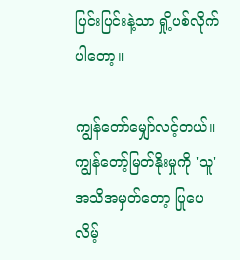ပြင်းပြင်းနဲ့သာ ရှို့ပစ်လိုက်ပါတော့။

ကျွန်တော်မျှော်လင့်တယ်။ ကျွန်တော့်မြတ်နိုးမှုကို 'သူ' အသိအမှတ်တော့ ပြုပေလိမ့်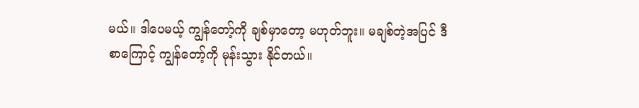မယ်။ ဒါပေမယ့် ကျွန်တော့်ကို ချစ်မှာတော့ မဟုတ်ဘူး။ မချစ်တဲ့အပြင် ဒီစာကြောင့် ကျွန်တော့်ကို မုန်းသွား နိုင်တယ်။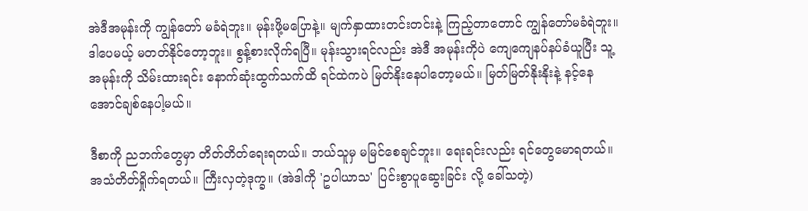အဲဒီအမုန်းကို ကျွန်တော် မခံရဲဘူး။ မုန်းဖို့မပြောနဲ့။ မျက်နှာထားတင်းတင်းနဲ့ ကြည့်တာတောင် ကျွန်တော်မခံရဲဘူး။ ဒါပေမယ့် မတတ်နိုင်တော့ဘူး။ စွန့်စားလိုက်ရပြီ။ မုန်းသွားရင်လည်း အဲဒီ အမုန်းကိုပဲ ကျေကျေနပ်နပ်ခံယူပြီး သူ့ အမုန်းကို သိမ်းထားရင်း နောက်ဆုံးထွက်သက်ထိ ရင်ထဲကပဲ မြတ်နိုးနေပါတော့မယ်။ မြတ်မြတ်နိုးနိုးနဲ့ နင့်နေအောင်ချစ်နေပါ့မယ်။

ဒီစာကို ညဘက်တွေမှာ တိတ်တိတ်ရေးရတယ်။ ဘယ်သူမှ မမြင်စေချင်ဘူး။ ရေးရင်းလည်း ရင်တွေမောရတယ်။ အသံတိတ်ရှိုက်ရတယ်။ ကြီးလှတဲ့ဒုက္ခ။ (အဲဒါကို 'ဥပါယာသ' ပြင်းစွာပူဆွေးခြင်း လို့ ခေါ်သတဲ့)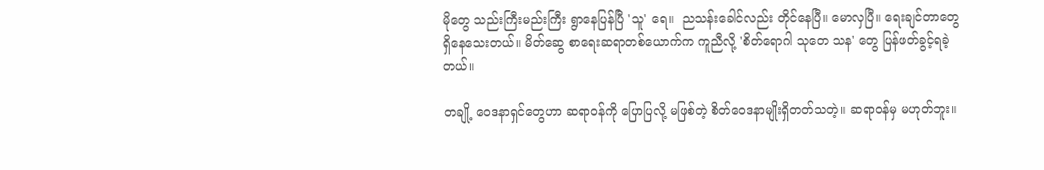မိုတွေ သည်းကြီးမည်းကြီး ရွာနေပြန်ပြီ 'သူ' ရေ။  ညသန်းခေါင်လည်း တိုင်နေပြီ။ မောလှပြီ။ ရေးချင်တာတွေ ရှိနေသေးတယ်။ မိတ်ဆွေ စာရေးဆရာတစ်ယောက်က ကူညီလို့ 'စိတ်ရောဂါ သုတေ သန' တွေ ပြန်ဖတ်ခွင့်ရခဲ့တယ်။

တချို့ ဝေဒနာရှင်တွေဟာ ဆရာဝန်ကို ပြောပြလို့ မဖြစ်တဲ့ စိတ်ဝေဒနာမျိုးရှိတတ်သတဲ့။ ဆရာဝန်မှ မဟုတ်ဘူး။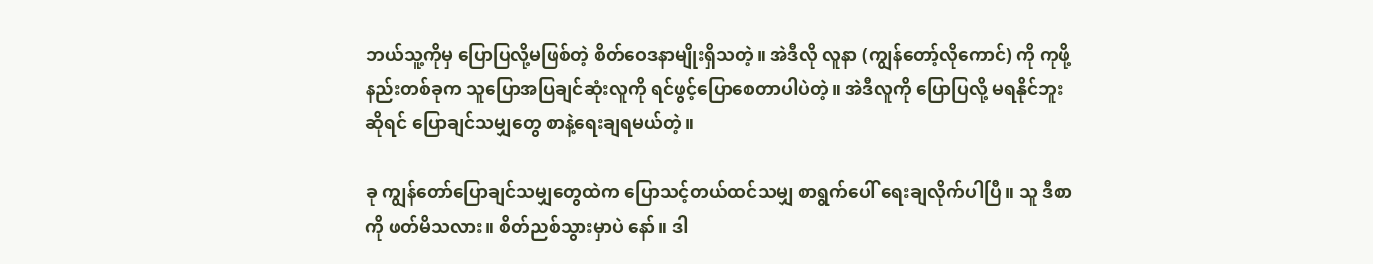ဘယ်သူ့ကိုမှ ပြောပြလို့မဖြစ်တဲ့ စိတ်ဝေဒနာမျိုးရှိသတဲ့။ အဲဒီလို လူနာ (ကျွန်တော့်လိုကောင်) ကို ကုဖို့နည်းတစ်ခုက သူပြောအပြချင်ဆုံးလူကို ရင်ဖွင့်ပြောစေတာပါပဲတဲ့။ အဲဒီလူကို ပြောပြလို့ မရနိုင်ဘူးဆိုရင် ပြောချင်သမျှတွေ စာနဲ့ရေးချရမယ်တဲ့။

ခု ကျွန်တော်ပြောချင်သမျှတွေထဲက ပြောသင့်တယ်ထင်သမျှ စာရွက်ပေါ် ရေးချလိုက်ပါပြီ။ သူ ဒီစာကို ဖတ်မိသလား။ စိတ်ညစ်သွားမှာပဲ နော်။ ဒါ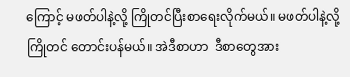ကြောင့် မဖတ်ပါနဲ့လို့ ကြိုတင်ပြီးစာရေးလိုက်မယ်။ မဖတ်ပါနဲ့လို့ ကြိုတင် တောင်းပန်မယ်။ အဲဒီစာဟာ  ဒီစာတွေအား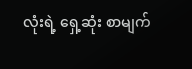လုံးရဲ့ ရှေ့ဆုံး စာမျက်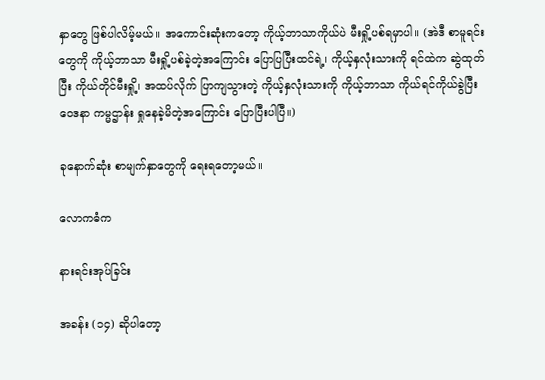နှာတွေ ဖြစ်ပါလိမ့်မယ်။ အကောင်းဆုံးကတော့ ကိုယ့်ဘာသာကိုယ်ပဲ မီးရှို့ပစ်ရမှာပါ။ (အဲဒီ စာမူရင်းတွေကို ကိုယ့်ဘာသာ မီးရှို့ပစ်ခဲ့တဲ့အကြောင်း ပြောပြပြီးထင်ရဲ့၊ ကိုယ့်နှလုံးသားကို ရင်ထဲက ဆွဲထုတ်ပြီး ကိုယ်တိုင်မီးရှို့၊ အထပ်လိုက် ပြာကျသွားတဲ့ ကိုယ့်နှလုံးသားကို ကိုယ့်ဘာသာ ကိုယ်ရင်ကိုယ်ခွဲပြီး ဝေဒနာ ကမ္မဌာန်း ရှုနေခဲ့မိတဲ့အကြောင်း ပြောပြီးပါပြီ။)

ခုနောက်ဆုံး စာမျက်နှာတွေကို ရေးရတော့မယ်။

လောကဓံက

နားရင်းအုပ်ခြင်း

အခန်း (၁၄) ဆိုပါတော့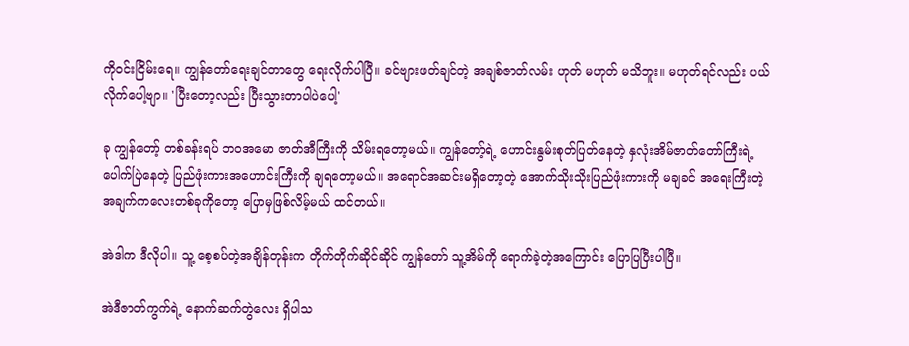ကိုဝင်းငြိမ်းရေ။ ကျွန်တော်ရေးချင်တာတွေ ရေးလိုက်ပါပြီ။ ခင်ဗျားဖတ်ချင်တဲ့ အချစ်ဇာတ်လမ်း ဟုတ် မဟုတ် မသိဘူး။ မဟုတ်ရင်လည်း ပယ်လိုက်ပေါ့ဗျာ။ 'ပြီးတော့လည်း ပြီးသွားတာပါပဲပေါ့'

ခု ကျွန်တော့် တစ်ခန်းရပ် ဘဝအမော ဇာတ်အီကြီးကို သိမ်းရတော့မယ်။ ကျွန်တော့်ရဲ့ ဟောင်းနွမ်းစုတ်ပြတ်နေတဲ့ နှလုံးအိမ်ဇာတ်တော်ကြီးရဲ့ ပေါက်ပြဲနေတဲ့ ပြည်ဖုံးကားအဟောင်းကြီးကို ချရတော့မယ်။ အရောင်အဆင်းမရှိတော့တဲ့ အောက်သိုးသိုးပြည်ဖုံးကားကို မချခင် အရေးကြီးတဲ့ အချက်ကလေးတစ်ခုကိုတော့ ပြောမှဖြစ်လိမ့်မယ် ထင်တယ်။

အဲဒါက ဒီလိုပါ။ သူ့ စေ့စပ်တဲ့အချိန်တုန်းက တိုက်တိုက်ဆိုင်ဆိုင် ကျွန်တော် သူ့အိမ်ကို ရောက်ခဲ့တဲ့အကြောင်း ပြောပြပြီးပါပြီ။

အဲဒီဇာတ်ကွက်ရဲ့ နောက်ဆက်တွဲလေး ရှိပါသ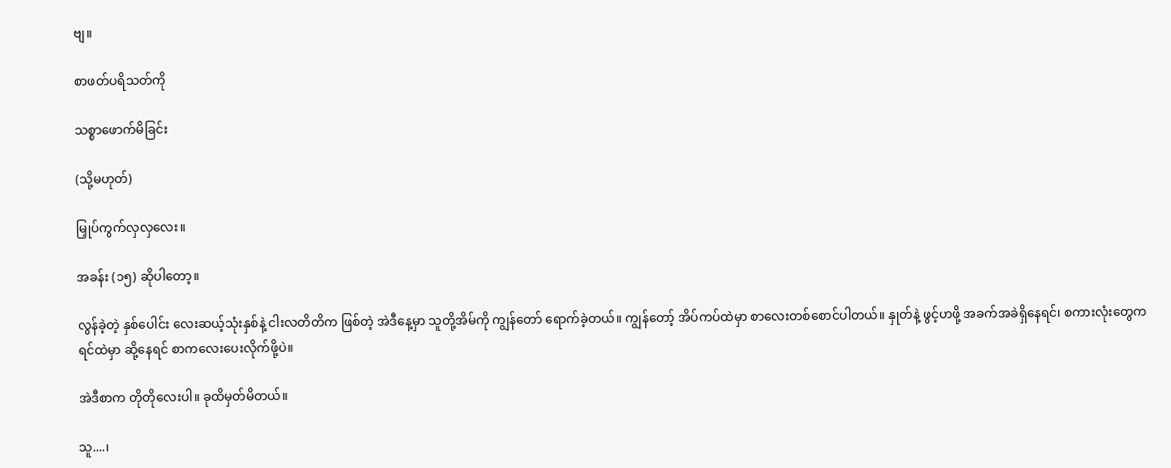ဗျ။

စာဖတ်ပရိသတ်ကို

သစ္စာဖောက်မိခြင်း

(သို့မဟုတ်)

မြှုပ်ကွက်လှလှလေး။

အခန်း (၁၅) ဆိုပါတော့။

လွန်ခဲ့တဲ့ နှစ်ပေါင်း လေးဆယ့်သုံးနှစ်နဲ့ ငါးလတိတိက ဖြစ်တဲ့ အဲဒီနေ့မှာ သူတို့အိမ်ကို ကျွန်တော် ရောက်ခဲ့တယ်။ ကျွန်တော့် အိပ်ကပ်ထဲမှာ စာလေးတစ်စောင်ပါတယ်။ နှုတ်နဲ့ ဖွင့်ဟဖို့ အခက်အခဲရှိနေရင်၊ စကားလုံးတွေက ရင်ထဲမှာ ဆို့နေရင် စာကလေးပေးလိုက်ဖို့ပဲ။

အဲဒီစာက တိုတိုလေးပါ။ ခုထိမှတ်မိတယ်။

သူ....၊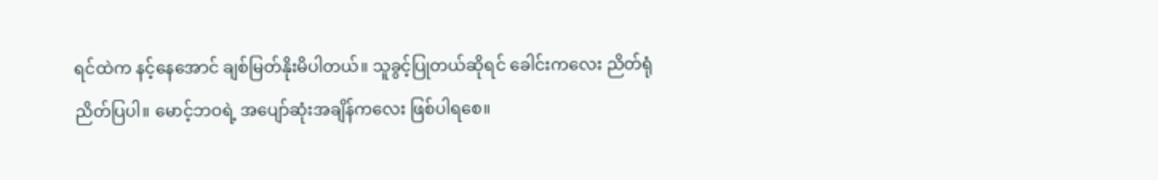ရင်ထဲက နင့်နေအောင် ချစ်မြတ်နိုးမိပါတယ်။ သူခွင့်ပြုတယ်ဆိုရင် ခေါင်းကလေး ညိတ်ရုံ ညိတ်ပြပါ။ မောင့်ဘဝရဲ့ အပျော်ဆုံးအချိန်ကလေး ဖြစ်ပါရစေ။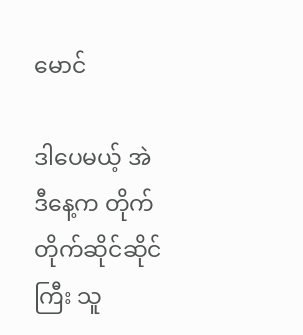မောင်

ဒါပေမယ့် အဲဒီနေ့က တိုက်တိုက်ဆိုင်ဆိုင်ကြီး သူ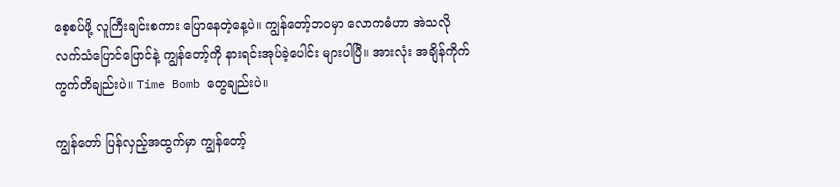စေ့စပ်ဖို့ လူကြီးချင်းစကား ပြောနေတဲ့နေ့ပဲ။ ကျွန်တော့်ဘဝမှာ လောကဓံဟာ အဲသလို လက်သံပြောင်ပြောင်နဲ့ ကျွန်တော့်ကို နားရင်းအုပ်ခဲ့ပေါင်း များပါပြီ။ အားလုံး အချိန်ကိုက်ကွက်တိချည်းပဲ။ Time Bomb တွေချည်းပဲ။

ကျွန်တော် ပြန်လှည့်အထွက်မှာ ကျွန်တော့်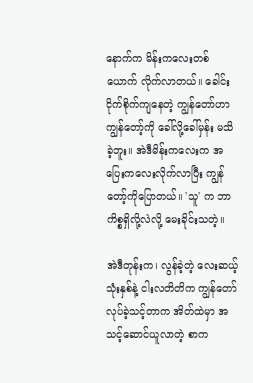နောက်က မိန်းကလေးတစ်ယောက် လိုက်လာတယ်။ ခေါင်းငိုက်စိုက်ကျနေတဲ့ ကျွန်တော်ဟာ ကျွန်တော့်ကို ခေါ်လို့ခေါ်မှန်း မသိခဲ့ဘူး။ အဲဒီမိန်းကလေးက အပြေးကလေးလိုက်လာပြီး ကျွန်တော့်ကိုပြောတယ်။ 'သူ' က ဘာကိစ္စရှိလို့လဲလို့ မေးခိုင်းသတဲ့။

အဲဒီတုန်းက၊ လွန်ခဲ့တဲ့ လေးဆယ့်သုံးနှစ်နဲ့ ငါးလတိတိက ကျွန်တော်လုပ်ခဲ့သင့်တာက အိတ်ထဲမှာ အသင့်ဆောင်ယူလာတဲ့ စာက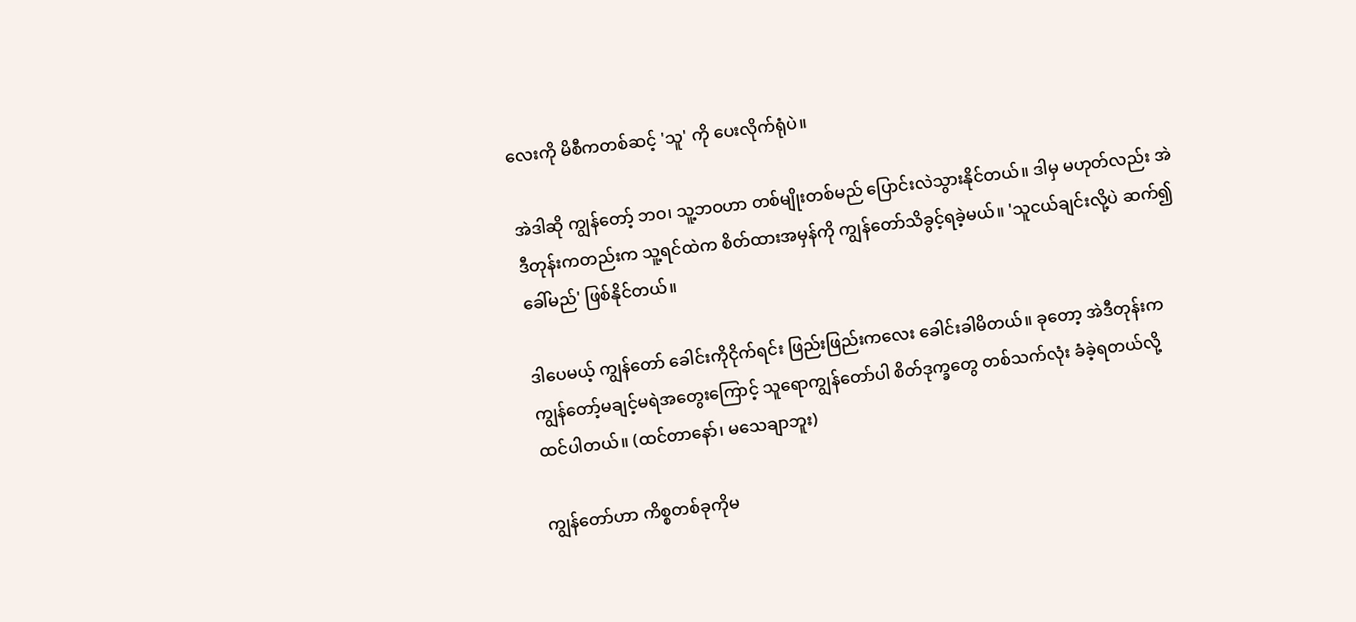လေးကို မိစီကတစ်ဆင့် 'သူ' ကို ပေးလိုက်ရုံပဲ။

အဲဒါဆို ကျွန်တော့် ဘဝ၊ သူ့ဘဝဟာ တစ်မျိုးတစ်မည် ပြောင်းလဲသွားနိုင်တယ်။ ဒါမှ မဟုတ်လည်း အဲဒီတုန်းကတည်းက သူ့ရင်ထဲက စိတ်ထားအမှန်ကို ကျွန်တော်သိခွင့်ရခဲ့မယ်။ 'သူငယ်ချင်းလို့ပဲ ဆက်၍ခေါ်မည်' ဖြစ်နိုင်တယ်။

ဒါပေမယ့် ကျွန်တော် ခေါင်းကိုငိုက်ရင်း ဖြည်းဖြည်းကလေး ခေါင်းခါမိတယ်။ ခုတော့ အဲဒီတုန်းက ကျွန်တော့်မချင့်မရဲအတွေးကြောင့် သူရောကျွန်တော်ပါ စိတ်ဒုက္ခတွေ တစ်သက်လုံး ခံခဲ့ရတယ်လို့ ထင်ပါတယ်။ (ထင်တာနော်၊ မသေချာဘူး)

ကျွန်တော်ဟာ ကိစ္စတစ်ခုကိုမ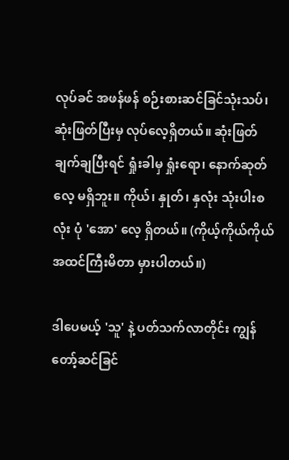လုပ်ခင် အဖန်ဖန် စဉ်းစားဆင်ခြင်သုံးသပ်၊ ဆုံးဖြတ်ပြီးမှ လုပ်လေ့ရှိတယ်။ ဆုံးဖြတ်ချက်ချပြီးရင် ရှုံးခါမှ ရှုံးရော၊ နောက်ဆုတ်လေ့ မရှိဘူး။ ကိုယ်၊ နှုတ်၊ နှလုံး သုံးပါးစလုံး ပုံ 'အော' လေ့ ရှိတယ်။ (ကိုယ့်ကိုယ်ကိုယ် အထင်ကြီးမိတာ မှားပါတယ်။)

ဒါပေမယ့် 'သူ' နဲ့ ပတ်သက်လာတိုင်း ကျွန်တော့်ဆင်ခြင်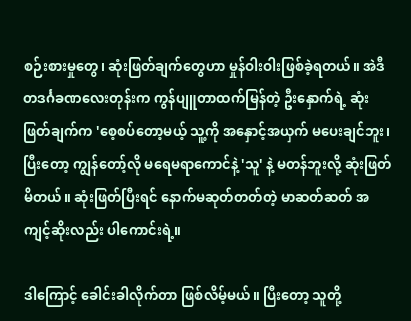စဉ်းစားမှုတွေ၊ ဆုံးဖြတ်ချက်တွေဟာ မှုန်ဝါးဝါးဖြစ်ခဲ့ရတယ်။ အဲဒီ တဒင်္ဂခဏလေးတုန်းက ကွန်ပျူတာထက်မြန်တဲ့ ဦးနှောက်ရဲ့ ဆုံးဖြတ်ချက်က 'စေ့စပ်တော့မယ့် သူ့ကို အနှောင့်အယှက် မပေးချင်ဘူး၊ ပြီးတော့ ကျွန်တော့်လို မရေမရာကောင်နဲ့ 'သူ' နဲ့ မတန်ဘူးလို့ ဆုံးဖြတ်မိတယ်။ ဆုံးဖြတ်ပြီးရင် နောက်မဆုတ်တတ်တဲ့ မာဆတ်ဆတ် အကျင့်ဆိုးလည်း ပါကောင်းရဲ့။

ဒါကြောင့် ခေါင်းခါလိုက်တာ ဖြစ်လိမ့်မယ်။ ပြီးတော့ သူတို့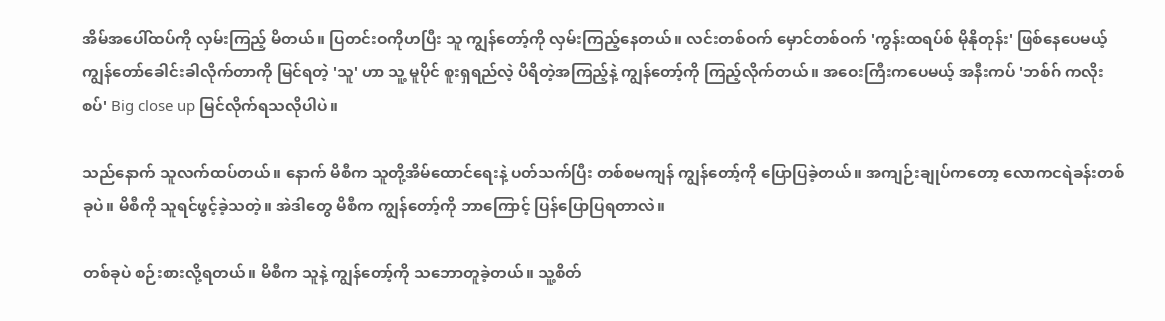အိမ်အပေါ်ထပ်ကို လှမ်းကြည့် မိတယ်။ ပြတင်းဝကိုဟပြီး သူ ကျွန်တော့်ကို လှမ်းကြည့်နေတယ်။ လင်းတစ်ဝက် မှောင်တစ်ဝက် 'ကွန်းထရပ်စ် မိုနိုတုန်း' ဖြစ်နေပေမယ့် ကျွန်တော်ခေါင်းခါလိုက်တာကို မြင်ရတဲ့ 'သူ' ဟာ သူ့ မူပိုင် စူးရှရည်လဲ့ ပိရိတဲ့အကြည့်နဲ့ ကျွန်တော့်ကို ကြည့်လိုက်တယ်။ အဝေးကြီးကပေမယ့် အနီးကပ် 'ဘစ်ဂ် ကလိုးစပ်' Big close up မြင်လိုက်ရသလိုပါပဲ။

သည်နောက် သူလက်ထပ်တယ်။ နောက် မိစီက သူတို့အိမ်ထောင်ရေးနဲ့ ပတ်သက်ပြီး တစ်စမကျန် ကျွန်တော့်ကို ပြောပြခဲ့တယ်။ အကျဉ်းချုပ်ကတော့ လောကငရဲခန်းတစ်ခုပဲ။ မိစီကို သူရင်ဖွင့်ခဲ့သတဲ့။ အဲဒါတွေ မိစီက ကျွန်တော့်ကို ဘာကြောင့် ပြန်ပြောပြရတာလဲ။

တစ်ခုပဲ စဉ်းစားလို့ရတယ်။ မိစီက သူနဲ့ ကျွန်တော့်ကို သဘောတူခဲ့တယ်။ သူ့စိတ်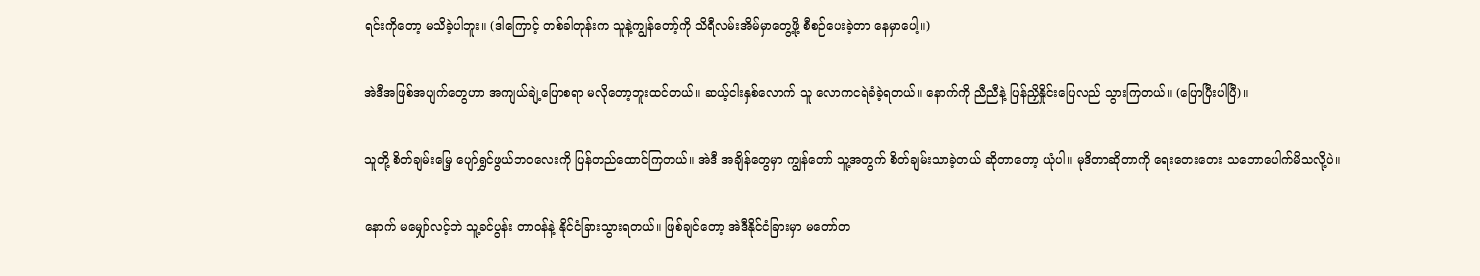ရင်းကိုတော့ မသိခဲ့ပါဘူး။ (ဒါကြောင့် တစ်ခါတုန်းက သူနဲ့ကျွန်တော့်ကို သိရီလမ်းအိမ်မှာတွေ့ဖို့ စီစဉ်ပေးခဲ့တာ နေမှာပေါ့။)

အဲဒီအဖြစ်အပျက်တွေဟာ အကျယ်ချဲ့ပြောစရာ မလိုတော့ဘူးထင်တယ်။ ဆယ့်ငါးနှစ်လောက် သူ လောကငရဲခံခဲ့ရတယ်။ နောက်ကို ညီညီနဲ့ ပြန်ညှိနှိုင်းပြေလည် သွားကြတယ်။ (ပြောပြီးပါပြီ)။

သူတို့ စိတ်ချမ်းမြေ့ ပျော်ရွှင်ဖွယ်ဘဝလေးကို ပြန်တည်ထောင်ကြတယ်။ အဲဒီ အချိန်တွေမှာ ကျွန်တော် သူ့အတွက် စိတ်ချမ်းသာခဲ့တယ် ဆိုတာတော့ ယုံပါ။ မုဒိတာဆိုတာကို ရေးတေးတေး သဘောပေါက်မိသလို့ပဲ။

နောက် မမျှော်လင့်ဘဲ သူ့ခင်ပွန်း တာဝန်နဲ့ နိုင်ငံခြားသွားရတယ်။ ဖြစ်ချင်တော့ အဲဒီနိုင်ငံခြားမှာ မတော်တ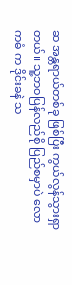ဆ အန္တရာယ်တစ်ခု ဖြစ်ပြီး ကွယ်လွန်သွားရှာတယ်။ သူ့ဘဝပြန်လည်စို ပြည်စမှာပဲ လောကဓံ က ဒိုင်းခနဲ သ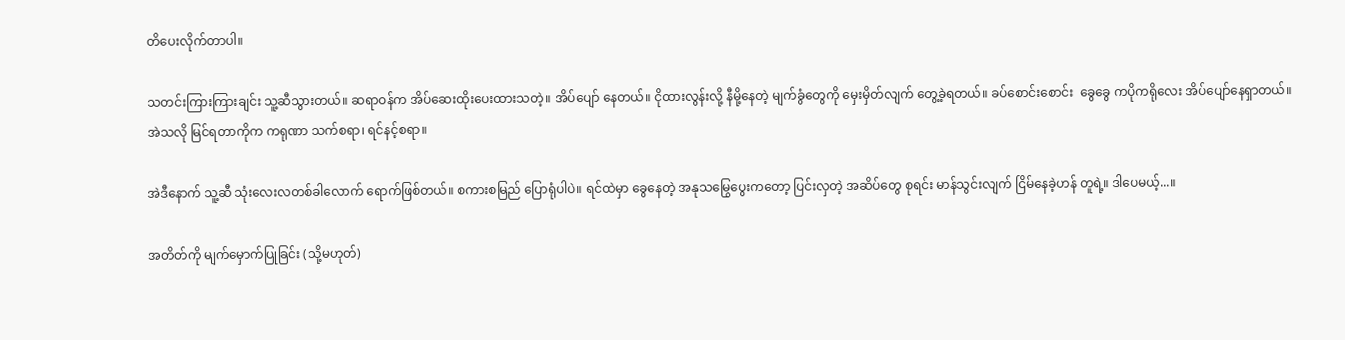တိပေးလိုက်တာပါ။

သတင်းကြားကြားချင်း သူ့ဆီသွားတယ်။ ဆရာဝန်က အိပ်ဆေးထိုးပေးထားသတဲ့။ အိပ်ပျော် နေတယ်။ ငိုထားလွန်းလို့ နီမို့နေတဲ့ မျက်ခွံတွေကို မှေးမှိတ်လျက် တွေ့ခဲ့ရတယ်။ ခပ်စောင်းစောင်း  ခွေခွေ ကပိုကရိုလေး အိပ်ပျော်နေရှာတယ်။ အဲသလို မြင်ရတာကိုက ကရုဏာ သက်စရာ၊ ရင်နင့်စရာ။

အဲဒီနောက် သူ့ဆီ သုံးလေးလတစ်ခါလောက် ရောက်ဖြစ်တယ်။ စကားစမြည် ပြောရုံပါပဲ။ ရင်ထဲမှာ ခွေနေတဲ့ အနုသမြွေပွေးကတော့ ပြင်းလှတဲ့ အဆိပ်တွေ စုရင်း မာန်သွင်းလျက် ငြိမ်နေခဲ့ဟန် တူရဲ့။ ဒါပေမယ့်...။

အတိတ်ကို မျက်မှောက်ပြုခြင်း (သို့မဟုတ်)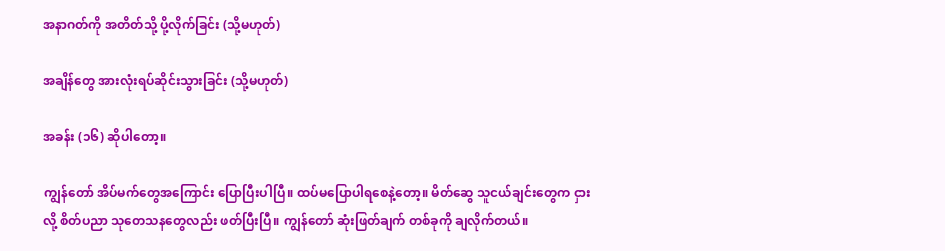အနာဂတ်ကို အတိတ်သို့ ပို့လိုက်ခြင်း (သို့မဟုတ်)

အချိန်တွေ အားလုံးရပ်ဆိုင်းသွားခြင်း (သို့မဟုတ်)

အခန်း (၁၆) ဆိုပါတော့။

ကျွန်တော် အိပ်မက်တွေအကြောင်း ပြောပြီးပါပြီ။ ထပ်မပြောပါရစေနဲ့တော့။ မိတ်ဆွေ သူငယ်ချင်းတွေက ငှားလို့ စိတ်ပညာ သုတေသနတွေလည်း ဖတ်ပြီးပြီ။ ကျွန်တော် ဆုံးဖြတ်ချက် တစ်ခုကို ချလိုက်တယ်။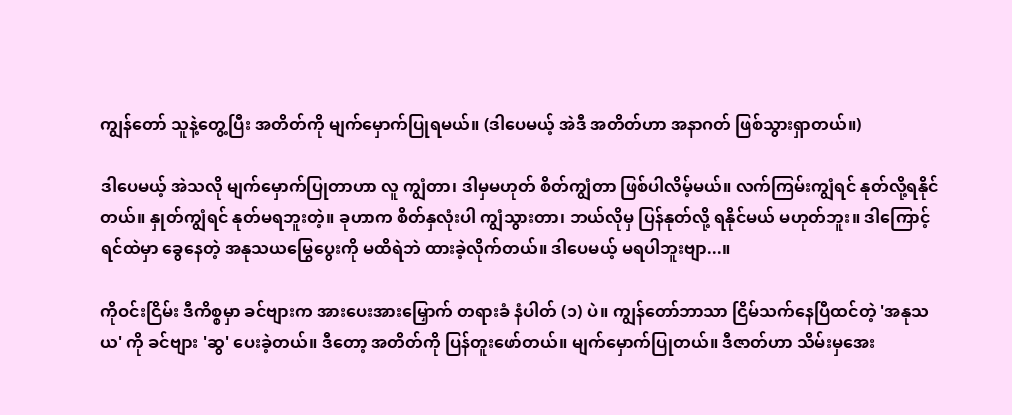ကျွန်တော် သူနဲ့တွေ့ပြီး အတိတ်ကို မျက်မှောက်ပြုရမယ်။ (ဒါပေမယ့် အဲဒီ အတိတ်ဟာ အနာဂတ် ဖြစ်သွားရှာတယ်။)

ဒါပေမယ့် အဲသလို မျက်မှောက်ပြုတာဟာ လူ ကျွံတာ၊ ဒါမှမဟုတ် စိတ်ကျွံတာ ဖြစ်ပါလိမ့်မယ်။ လက်ကြမ်းကျွံရင် နုတ်လို့ရနိုင်တယ်။ နှုတ်ကျွံရင် နုတ်မရဘူးတဲ့။ ခုဟာက စိတ်နှလုံးပါ ကျွံသွားတာ၊ ဘယ်လိုမှ ပြန်နုတ်လို့ ရနိုင်မယ် မဟုတ်ဘူး။ ဒါကြောင့် ရင်ထဲမှာ ခွေနေတဲ့ အနုသယမြွေပွေးကို မထိရဲဘဲ ထားခဲ့လိုက်တယ်။ ဒါပေမယ့် မရပါဘူးဗျာ...။

ကိုဝင်းငြိမ်း ဒီကိစ္စမှာ ခင်ဗျားက အားပေးအားမြှောက် တရားခံ နံပါတ် (၁) ပဲ။ ကျွန်တော်ဘာသာ ငြိမ်သက်နေပြီထင်တဲ့ 'အနုသယ' ကို ခင်ဗျား 'ဆွ' ပေးခဲ့တယ်။ ဒီတော့ အတိတ်ကို ပြန်တူးဖော်တယ်။ မျက်မှောက်ပြုတယ်။ ဒီဇာတ်ဟာ သိမ်းမှအေး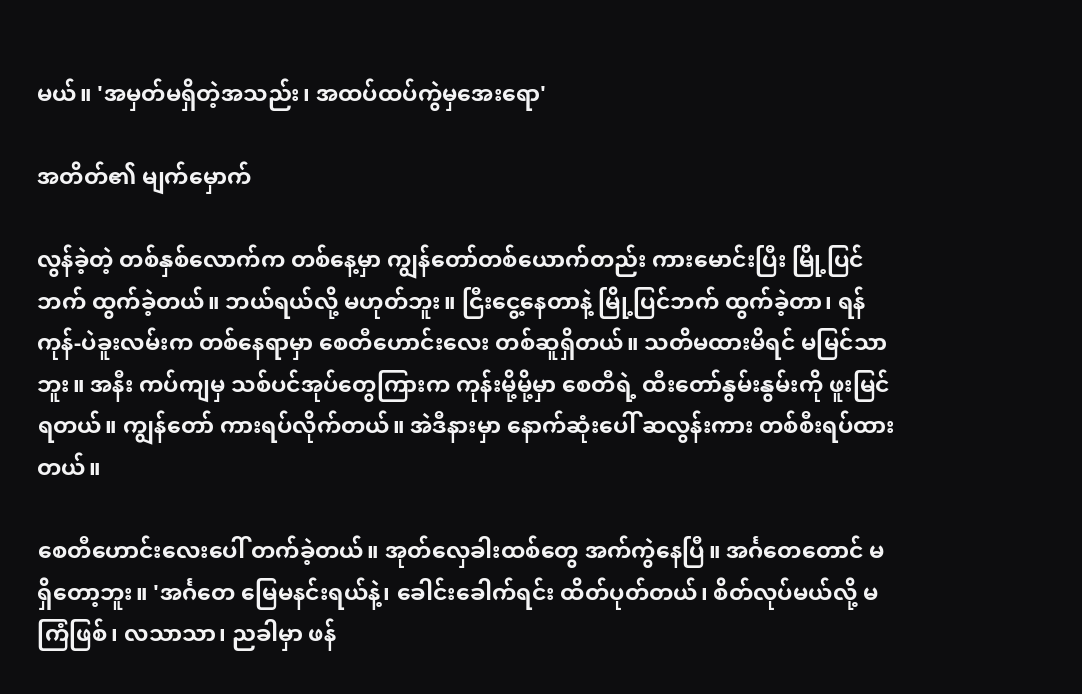မယ်။ 'အမှတ်မရှိတဲ့အသည်း၊ အထပ်ထပ်ကွဲမှအေးရော'

အတိတ်၏ မျက်မှောက်

လွန်ခဲ့တဲ့ တစ်နှစ်လောက်က တစ်နေ့မှာ ကျွန်တော်တစ်ယောက်တည်း ကားမောင်းပြီး မြို့ပြင်ဘက် ထွက်ခဲ့တယ်။ ဘယ်ရယ်လို့ မဟုတ်ဘူး။ ငြီးငွေ့နေတာနဲ့ မြို့ပြင်ဘက် ထွက်ခဲ့တာ၊ ရန်ကုန်-ပဲခူးလမ်းက တစ်နေရာမှာ စေတီဟောင်းလေး တစ်ဆူရှိတယ်။ သတိမထားမိရင် မမြင်သာဘူး။ အနီး ကပ်ကျမှ သစ်ပင်အုပ်တွေကြားက ကုန်းမို့မို့မှာ စေတီရဲ့ ထီးတော်နွမ်းနွမ်းကို ဖူးမြင်ရတယ်။ ကျွန်တော် ကားရပ်လိုက်တယ်။ အဲဒီနားမှာ နောက်ဆုံးပေါ် ဆလွန်းကား တစ်စီးရပ်ထားတယ်။

စေတီဟောင်းလေးပေါ် တက်ခဲ့တယ်။ အုတ်လှေခါးထစ်တွေ အက်ကွဲနေပြီ။ အင်္ဂတေတောင် မရှိတော့ဘူး။ 'အင်္ဂတေ မြေမနင်းရယ်နဲ့၊ ခေါင်းခေါက်ရင်း ထိတ်ပုတ်တယ်၊ စိတ်လုပ်မယ်လို့ မကြံဖြစ်၊ လသာသာ၊ ညခါမှာ ဖန်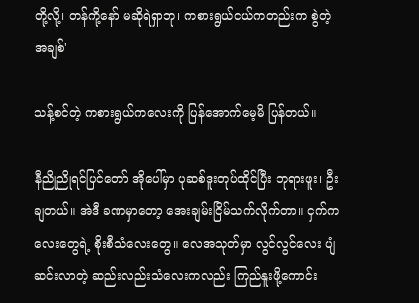တို့လို့၊ တန်ကို့နော် မဆိုရဲရှာဘု၊ ကစားရွယ်ငယ်ကတည်းက စွဲတဲ့အချစ်'

သန့်စင်တဲ့ ကစားရွယ်ကလေးကို ပြန်အောက်မေ့မိ ပြန်တယ်။

နီညိုညိုရင်ပြင်တော် အိုပေါ်မှာ ပုဆစ်ဒူးတုပ်ထိုင်ပြီး ဘုရားဖူး၊ ဦးချတယ်။ အဲဒီ ခဏမှာတော့ အေးချမ်းငြိမ်သက်လိုက်တာ။ ငှက်ကလေးတွေရဲ့ စိုးစီသံလေးတွေ။ လေအသုတ်မှာ လွင်လွင်လေး ပျံဆင်းလာတဲ့ ဆည်းလည်းသံလေးကလည်း ကြည်နူးဖို့ကောင်း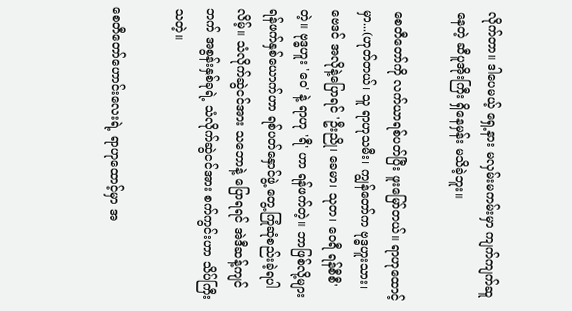လိုက်တာ။ ဒါပေမယ့် ရှေ့နား မလှမ်းမကမ်းမှာ ကျက်ကျက်ဆူနေတဲ့ ဆီပူအိုးကြီး ရှိနေမှန်း မသိခဲ့ဘူး။

စေတီတော်ကို လက်ယာရစ်ပတ်ပြီး ဖူးမြော်တယ်။ ရာဟုထောင့်မှာ...(ဟုတ်တယ်၊ သူ ရာဟုသမီး၊ ကျွန်တော်က ဗုဒ္ဓဟူးသား၊ ဗေဒင် အလိုနဲ့ပြောရင် 'ဦးညို၊ ခေမာ၊ သုတ၊ ဝေရီ ရန်စီစီ'တဲ့။ ဗုဒ္ဓဟူး 'ဝေ' နဲ့ ရာဟု 'ရီ' ဟာ ရန်ဖက်တဲ့။ ဘာဖြစ်လို့များ ရန်ဖက်နှစ်ယောက်ဟာ ရစ်ပတ်နှောင်ဖွဲ့ တွေ့ကြုံဆုံစည်းခဲ့ရပါလိမ့်။ သံလိုက်ဆွဲငင်အား သဘောနဲ့ ပြောရရင် အဲဒီဆန့်ကျင်ဘက် အစွန်းနှစ်ခုရဲ့ သံလိုက်ဆွဲငင်အား စက်ကွင်းဟာ သိပ်ကြီးသတဲ့။

စေတီတော်ဟောင်းလေးရဲ့ ရာဟုထောင့်မှာ အ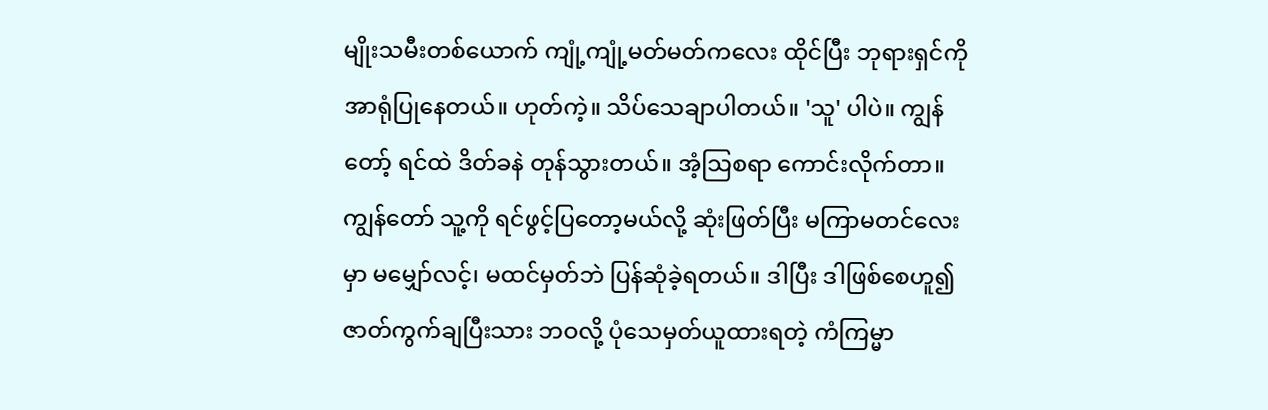မျိုးသမီးတစ်ယောက် ကျုံ့ကျုံ့မတ်မတ်ကလေး ထိုင်ပြီး ဘုရားရှင်ကို အာရုံပြုနေတယ်။ ဟုတ်ကဲ့။ သိပ်သေချာပါတယ်။ 'သူ' ပါပဲ။ ကျွန်တော့် ရင်ထဲ ဒိတ်ခနဲ တုန်သွားတယ်။ အံ့သြစရာ ကောင်းလိုက်တာ။ ကျွန်တော် သူ့ကို ရင်ဖွင့်ပြတော့မယ်လို့ ဆုံးဖြတ်ပြီး မကြာမတင်လေးမှာ မမျှော်လင့်၊ မထင်မှတ်ဘဲ ပြန်ဆုံခဲ့ရတယ်။ ဒါပြီး ဒါဖြစ်စေဟူ၍ ဇာတ်ကွက်ချပြီးသား ဘဝလို့ ပုံသေမှတ်ယူထားရတဲ့ ကံကြမ္မာ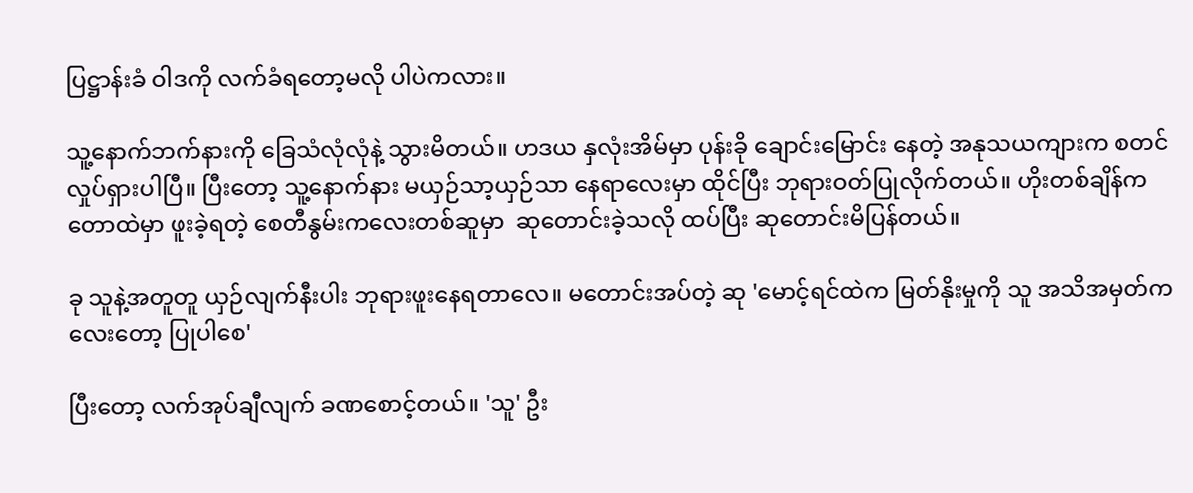ပြဋ္ဌာန်းခံ ဝါဒကို လက်ခံရတော့မလို ပါပဲကလား။

သူ့နောက်ဘက်နားကို ခြေသံလုံလုံနဲ့ သွားမိတယ်။ ဟဒယ နှလုံးအိမ်မှာ ပုန်းခို ချောင်းမြောင်း နေတဲ့ အနုသယကျားက စတင်လှုပ်ရှားပါပြီ။ ပြီးတော့ သူ့နောက်နား မယှဉ်သာ့ယှဉ်သာ နေရာလေးမှာ ထိုင်ပြီး ဘုရားဝတ်ပြုလိုက်တယ်။ ဟိုးတစ်ချိန်က တောထဲမှာ ဖူးခဲ့ရတဲ့ စေတီနွမ်းကလေးတစ်ဆူမှာ  ဆုတောင်းခဲ့သလို ထပ်ပြီး ဆုတောင်းမိပြန်တယ်။

ခု သူနဲ့အတူတူ ယှဉ်လျက်နီးပါး ဘုရားဖူးနေရတာလေ။ မတောင်းအပ်တဲ့ ဆု 'မောင့်ရင်ထဲက မြတ်နိုးမှုကို သူ အသိအမှတ်ကလေးတော့ ပြုပါစေ'

ပြီးတော့ လက်အုပ်ချီလျက် ခဏစောင့်တယ်။ 'သူ' ဦး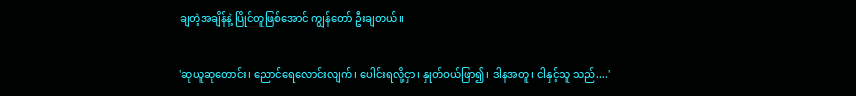ချတဲ့အချိန်နဲ့ ပြိုင်တူဖြစ်အောင် ကျွန်တော် ဦးချတယ်။

'ဆုယူဆုတောင်း၊ ညောင်ရေလောင်းလျက်၊ ပေါင်းရလို့ငှာ၊ နှုတ်ဝယ်ဖြာ၍၊ ဒါနအတူ၊ ငါနှင့်သူ သည်....'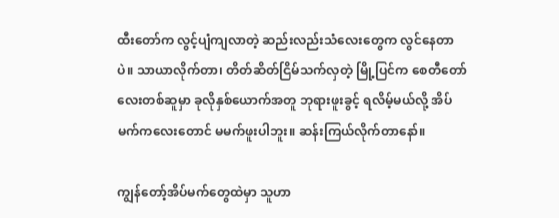ထီးတော်က လွင့်ပျံကျလာတဲ့ ဆည်းလည်းသံလေးတွေက လွင်နေတာပဲ။ သာယာလိုက်တာ၊ တိတ်ဆိတ်ငြိမ်သက်လှတဲ့ မြို့ပြင်က စေတီတော်လေးတစ်ဆူမှာ ခုလိုနှစ်ယောက်အတူ ဘုရားဖူးခွင့် ရလိမ့်မယ်လို့ အိပ်မက်ကလေးတောင် မမက်ဖူးပါဘူး။ ဆန်းကြယ်လိုက်တာနော်။

ကျွန်တော့်အိပ်မက်တွေထဲမှာ သူဟာ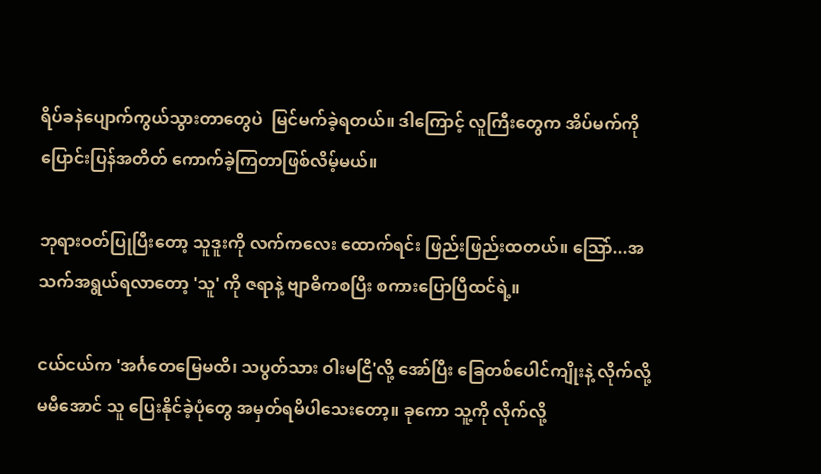ရိပ်ခနဲပျောက်ကွယ်သွားတာတွေပဲ  မြင်မက်ခဲ့ရတယ်။ ဒါကြောင့် လူကြီးတွေက အိပ်မက်ကို ပြောင်းပြန်အတိတ် ကောက်ခဲ့ကြတာဖြစ်လိမ့်မယ်။

ဘုရားဝတ်ပြုပြီးတော့ သူဒူးကို လက်ကလေး ထောက်ရင်း ဖြည်းဖြည်းထတယ်။ သြော်...အသက်အရွယ်ရလာတော့ 'သူ' ကို ဇရာနဲ့ ဗျာဓိကစပြီး စကားပြောပြီထင်ရဲ့။

ငယ်ငယ်က 'အင်္ဂတေမြေမထိ၊ သပွတ်သား ဝါးမငြိ'လို့ အော်ပြီး ခြေတစ်ပေါင်ကျိုးနဲ့ လိုက်လို့ မမီအောင် သူ ပြေးနိုင်ခဲ့ပုံတွေ အမှတ်ရမိပါသေးတော့။ ခုကော သူ့ကို လိုက်လို့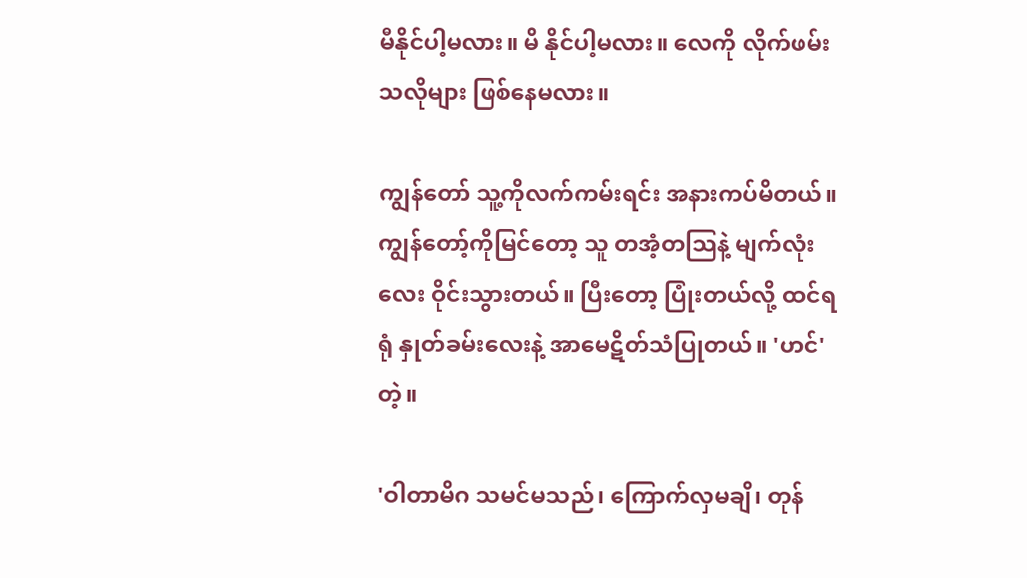မီနိုင်ပါ့မလား။ မိ နိုင်ပါ့မလား။ လေကို လိုက်ဖမ်းသလိုများ ဖြစ်နေမလား။

ကျွန်တော် သူ့ကိုလက်ကမ်းရင်း အနားကပ်မိတယ်။ ကျွန်တော့်ကိုမြင်တော့ သူ တအံ့တသြနဲ့ မျက်လုံးလေး ဝိုင်းသွားတယ်။ ပြီးတော့ ပြုံးတယ်လို့ ထင်ရရုံ နှုတ်ခမ်းလေးနဲ့ အာမေဋိတ်သံပြုတယ်။ 'ဟင်'တဲ့။

'ဝါတာမိဂ သမင်မသည်၊ ကြောက်လှမချိ၊ တုန်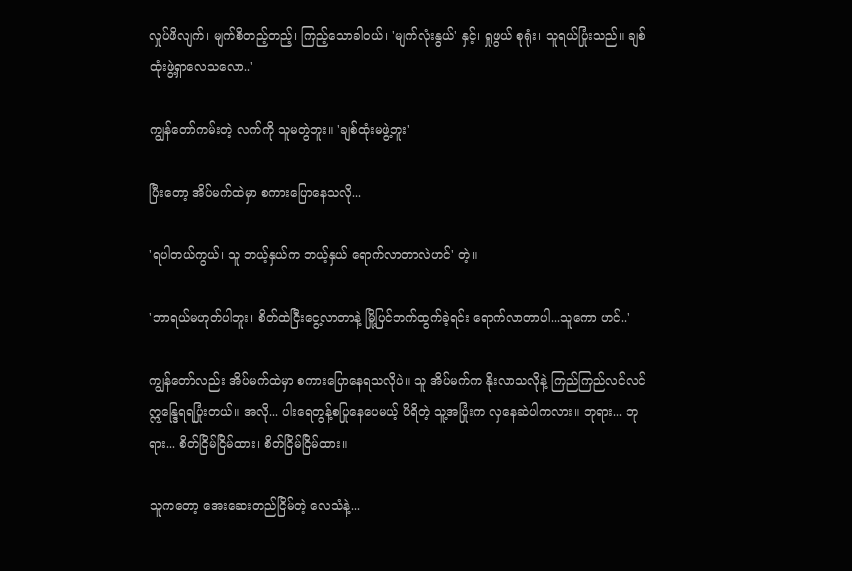လှုပ်ဖိလျက်၊ မျက်စိတည့်တည့်၊ ကြည့်သောခါဝယ်၊ 'မျက်လုံးနွယ်' နှင့်၊ ရှုဖွယ် စုရုံး၊ သူရယ်ပြုံးသည်။ ချစ်ထုံးဖွဲ့ရှာလေသလော..'

ကျွန်တော်ကမ်းတဲ့ လက်ကို သူမတွဲဘူး။ 'ချစ်ထုံးမဖွဲ့ဘူး'

ပြီးတော့ အိပ်မက်ထဲမှာ စကားပြောနေသလို...

'ရပါတယ်ကွယ်၊ သူ ဘယ့်နှယ်က ဘယ့်နှယ် ရောက်လာတာလဲဟင်' တဲ့။

'ဘာရယ်မဟုတ်ပါဘူး၊ စိတ်ထဲငြီးငွေ့လာတာနဲ့ မြို့ပြင်ဘက်ထွက်ခဲ့ရင်း ရောက်လာတာပါ...သူကော ဟင်..'

ကျွန်တော်လည်း အိပ်မက်ထဲမှာ စကားပြောနေရသလိုပဲ။ သူ အိပ်မက်က နိုးလာသလိုနဲ့ ကြည်ကြည်လင်လင် ဣ‌န္ဒြေရရပြုံးတယ်။ အလို... ပါးရေတွန့်စပြုနေပေမယ့် ပိရိတဲ့ သူ့အပြုံးက လှနေဆဲပါကလား။ ဘုရား... ဘုရား... စိတ်ငြိမ်ငြိမ်ထား၊ စိတ်ငြိမ်ငြိမ်ထား။

သူကတော့ အေးဆေးတည်ငြိမ်တဲ့ လေသံနဲ့...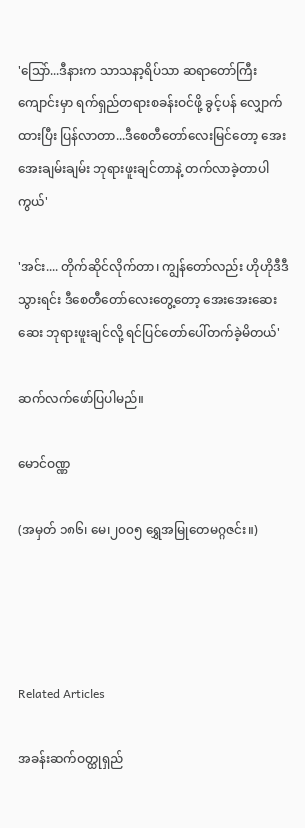'သြော်...ဒီနားက သာသနာ့ရိပ်သာ ဆရာတော်ကြီးကျောင်းမှာ ရက်ရှည်တရားစခန်းဝင်ဖို့ ခွင့်ပန် လျှောက်ထားပြီး ပြန်လာတာ...ဒီစေတီတော်လေးမြင်တော့ အေးအေးချမ်းချမ်း ဘုရားဖူးချင်တာနဲ့ တက်လာခဲ့တာပါကွယ်'

'အင်း.... တိုက်ဆိုင်လိုက်တာ၊ ကျွန်တော်လည်း ဟိုဟိုဒီဒီသွားရင်း ဒီစေတီတော်လေးတွေ့တော့ အေးအေးဆေးဆေး ဘုရားဖူးချင်လို့ ရင်ပြင်တော်ပေါ်တက်ခဲ့မိတယ်'

ဆက်လက်ဖော်ပြပါမည်။

မောင်ဝဏ္ဏ

(အမှတ် ၁၈၆၊ မေ၊၂၀၀၅ ရွှေအမြုတေမဂ္ဂဇင်း။)




Related Articles

အခန်းဆက်ဝတ္ထုရှည်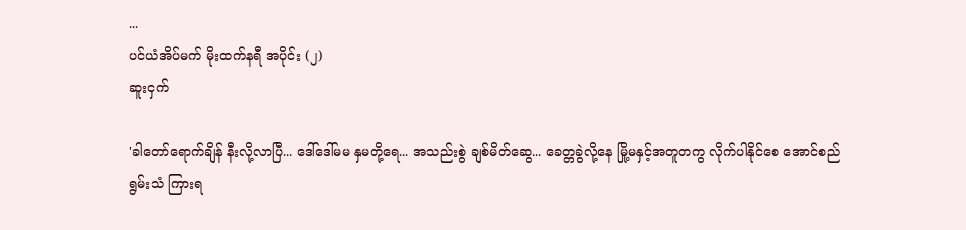...
ပင်ယံအိပ်မက် မိုးထက်နရီ အပိုင်း (၂)
ဆူးငှက်

'ခါတော်ရောက်ချိန် နီးလို့လာပြီ... ဒေါ်ဒေါ်မမ နှမတို့ရေ... အသည်းစွဲ ချစ်မိတ်ဆွေ... ခေတ္တခွဲလို့နေ မြို့မနှင့်အတူတကွ လိုက်ပါနိုင်စေ အောင်စည်ရွမ်းသံ ကြားရ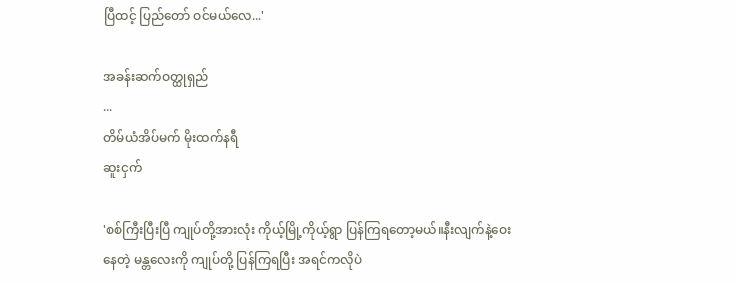ပြီထင့် ပြည်တော် ဝင်မယ်လေ...'

အခန်းဆက်ဝတ္ထုရှည်
...
တိမ်ယံအိပ်မက် မိုးထက်နရီ
ဆူးငှက်

'စစ်ကြီးပြီးပြီ ကျုပ်တို့အားလုံး ကိုယ့်မြို့ကိုယ့်ရွာ ပြန်ကြရတော့မယ်။နီးလျက်နဲ့ဝေးနေတဲ့ မန္တလေးကို ကျုပ်တို့ ပြန်ကြရပြီး အရင်ကလိုပဲ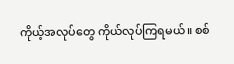ကိုယ့်အလုပ်တွေ ကိုယ်လုပ်ကြရမယ်။ စစ်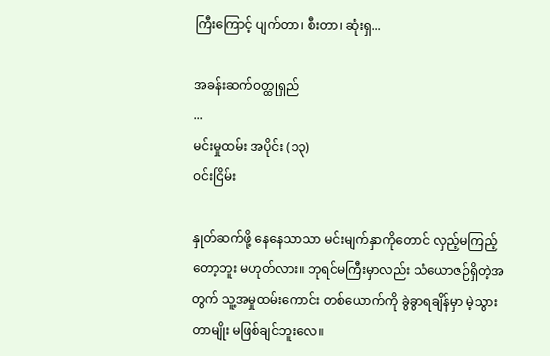ကြီးကြောင့် ပျက်တာ၊ စီးတာ၊ ဆုံးရှ...

အခန်းဆက်ဝတ္ထုရှည်
...
မင်းမှုထမ်း အပိုင်း (၁၃)
ဝင်းငြိမ်း

နှုတ်ဆက်ဖို့ နေနေသာသာ မင်းမျက်နှာကိုတောင် လှည့်မကြည့်တော့ဘူး မဟုတ်လား။ ဘုရင်မကြီးမှာလည်း သံယောဇဉ်ရှိတဲ့အတွက် သူ့အမှုထမ်းကောင်း တစ်ယောက်ကို ခွဲခွာရချိန်မှာ မဲ့သွားတာမျိုး မဖြစ်ချင်ဘူးလေ။